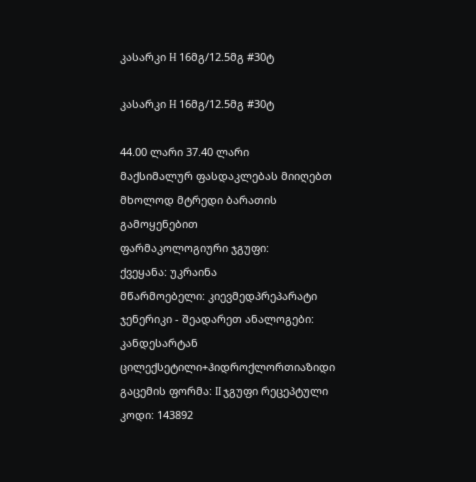კასარკი H 16მგ/12.5მგ #30ტ

კასარკი H 16მგ/12.5მგ #30ტ

44.00 ლარი 37.40 ლარი
მაქსიმალურ ფასდაკლებას მიიღებთ მხოლოდ მტრედი ბარათის გამოყენებით
ფარმაკოლოგიური ჯგუფი:
ქვეყანა: უკრაინა
მწარმოებელი: კიევმედპრეპარატი
ჯენერიკი - შეადარეთ ანალოგები: კანდესარტან ცილექსეტილი+ჰიდროქლორთიაზიდი
გაცემის ფორმა: II ჯგუფი რეცეპტული
კოდი: 143892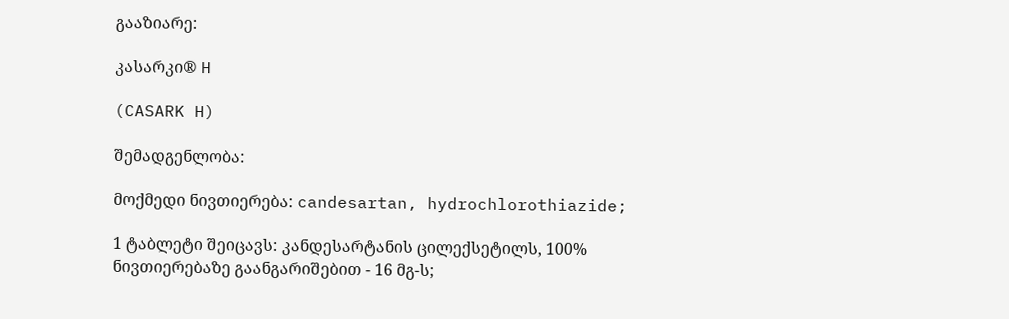გააზიარე:

კასარკი® H

(CASARK H)

შემადგენლობა:

მოქმედი ნივთიერება: candesartan, hydrochlorothiazide;

1 ტაბლეტი შეიცავს: კანდესარტანის ცილექსეტილს, 100% ნივთიერებაზე გაანგარიშებით - 16 მგ-ს;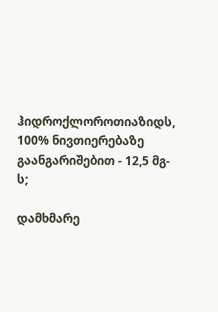ჰიდროქლოროთიაზიდს, 100% ნივთიერებაზე გაანგარიშებით - 12,5 მგ-ს;

დამხმარე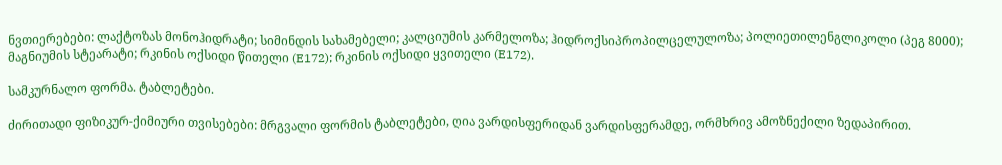ნვთიერებები: ლაქტოზას მონოჰიდრატი; სიმინდის სახამებელი; კალციუმის კარმელოზა; ჰიდროქსიპროპილცელულოზა; პოლიეთილენგლიკოლი (პეგ 8000); მაგნიუმის სტეარატი; რკინის ოქსიდი წითელი (E172); რკინის ოქსიდი ყვითელი (E172).

სამკურნალო ფორმა. ტაბლეტები.

ძირითადი ფიზიკურ-ქიმიური თვისებები: მრგვალი ფორმის ტაბლეტები, ღია ვარდისფერიდან ვარდისფერამდე, ორმხრივ ამოზნექილი ზედაპირით.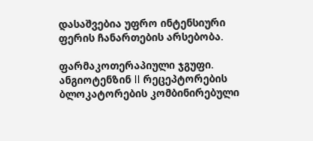დასაშვებია უფრო ინტენსიური ფერის ჩანართების არსებობა.

ფარმაკოთერაპიული ჯგუფი. ანგიოტენზინ II რეცეპტორების ბლოკატორების კომბინირებული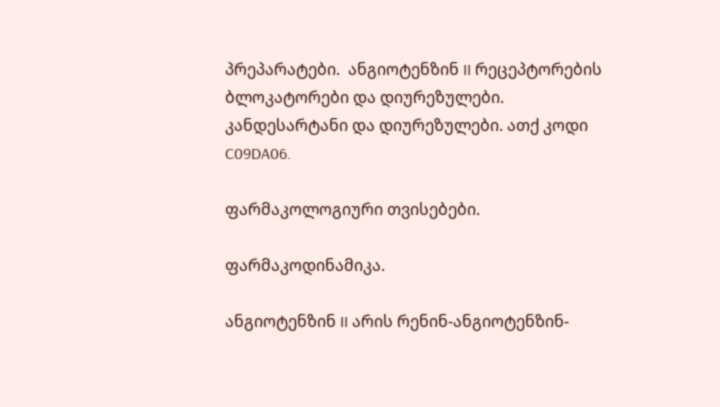პრეპარატები.  ანგიოტენზინ II რეცეპტორების ბლოკატორები და დიურეზულები. კანდესარტანი და დიურეზულები. ათქ კოდი C09DA06.

ფარმაკოლოგიური თვისებები.

ფარმაკოდინამიკა.

ანგიოტენზინ II არის რენინ-ანგიოტენზინ-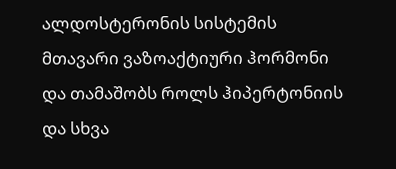ალდოსტერონის სისტემის მთავარი ვაზოაქტიური ჰორმონი და თამაშობს როლს ჰიპერტონიის და სხვა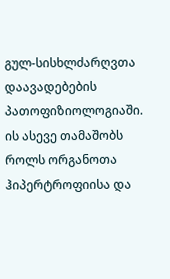გულ-სისხლძარღვთა დაავადებების პათოფიზიოლოგიაში. ის ასევე თამაშობს როლს ორგანოთა ჰიპერტროფიისა და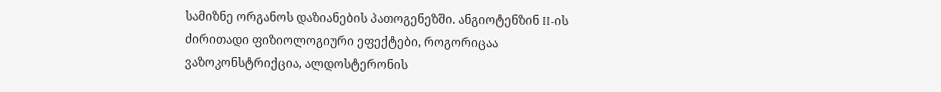სამიზნე ორგანოს დაზიანების პათოგენეზში. ანგიოტენზინ II-ის ძირითადი ფიზიოლოგიური ეფექტები, როგორიცაა ვაზოკონსტრიქცია, ალდოსტერონის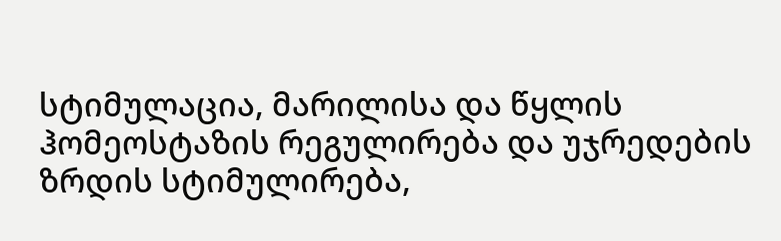სტიმულაცია, მარილისა და წყლის ჰომეოსტაზის რეგულირება და უჯრედების ზრდის სტიმულირება,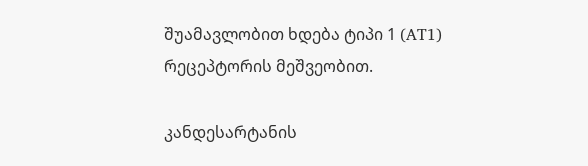შუამავლობით ხდება ტიპი 1 (AT1) რეცეპტორის მეშვეობით.

კანდესარტანის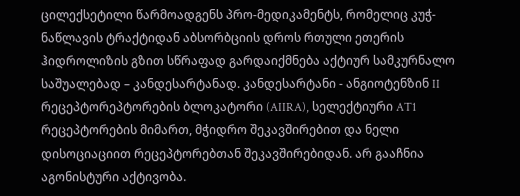ცილექსეტილი წარმოადგენს პრო-მედიკამენტს, რომელიც კუჭ-ნაწლავის ტრაქტიდან აბსორბციის დროს რთული ეთერის ჰიდროლიზის გზით სწრაფად გარდაიქმნება აქტიურ სამკურნალო საშუალებად – კანდესარტანად. კანდესარტანი - ანგიოტენზინ II რეცეპტორეპტორების ბლოკატორი (AIIRA), სელექტიური AT1 რეცეპტორების მიმართ, მჭიდრო შეკავშირებით და ნელი დისოციაციით რეცეპტორებთან შეკავშირებიდან. არ გააჩნია აგონისტური აქტივობა.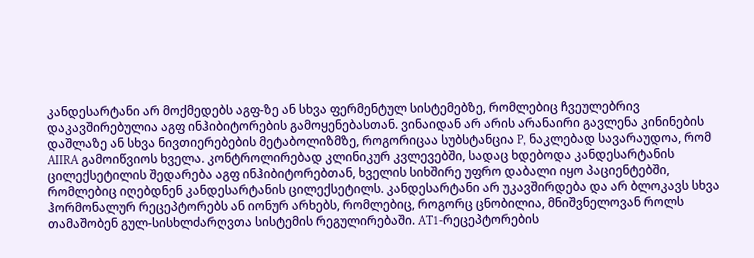კანდესარტანი არ მოქმედებს აგფ-ზე ან სხვა ფერმენტულ სისტემებზე, რომლებიც ჩვეულებრივ დაკავშირებულია აგფ ინჰიბიტორების გამოყენებასთან. ვინაიდან არ არის არანაირი გავლენა კინინების დაშლაზე ან სხვა ნივთიერებების მეტაბოლიზმზე, როგორიცაა სუბსტანცია P, ნაკლებად სავარაუდოა, რომ AIIRA გამოიწვიოს ხველა. კონტროლირებად კლინიკურ კვლევებში, სადაც ხდებოდა კანდესარტანის ცილექსეტილის შედარება აგფ ინჰიბიტორებთან, ხველის სიხშირე უფრო დაბალი იყო პაციენტებში, რომლებიც იღებდნენ კანდესარტანის ცილექსეტილს. კანდესარტანი არ უკავშირდება და არ ბლოკავს სხვა ჰორმონალურ რეცეპტორებს ან იონურ არხებს, რომლებიც, როგორც ცნობილია, მნიშვნელოვან როლს თამაშობენ გულ-სისხლძარღვთა სისტემის რეგულირებაში. AT1-რეცეპტორების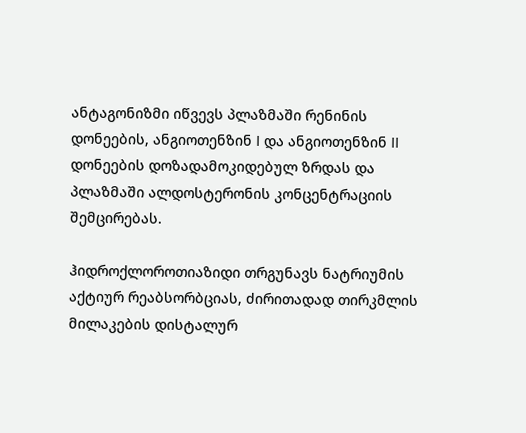ანტაგონიზმი იწვევს პლაზმაში რენინის დონეების, ანგიოთენზინ I და ანგიოთენზინ II დონეების დოზადამოკიდებულ ზრდას და პლაზმაში ალდოსტერონის კონცენტრაციის შემცირებას.

ჰიდროქლოროთიაზიდი თრგუნავს ნატრიუმის აქტიურ რეაბსორბციას, ძირითადად თირკმლის მილაკების დისტალურ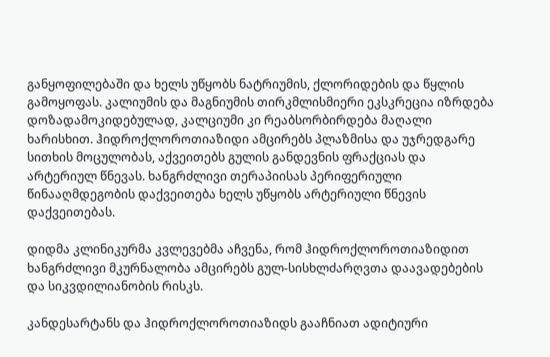განყოფილებაში და ხელს უწყობს ნატრიუმის, ქლორიდების და წყლის გამოყოფას. კალიუმის და მაგნიუმის თირკმლისმიერი ეკსკრეცია იზრდება დოზადამოკიდებულად, კალციუმი კი რეაბსორბირდება მაღალი ხარისხით. ჰიდროქლოროთიაზიდი ამცირებს პლაზმისა და უჯრედგარე სითხის მოცულობას, აქვეითებს გულის განდევნის ფრაქციას და არტერიულ წნევას. ხანგრძლივი თერაპიისას პერიფერიული წინააღმდეგობის დაქვეითება ხელს უწყობს არტერიული წნევის დაქვეითებას.

დიდმა კლინიკურმა კვლევებმა აჩვენა, რომ ჰიდროქლოროთიაზიდით ხანგრძლივი მკურნალობა ამცირებს გულ-სისხლძარღვთა დაავადებების და სიკვდილიანობის რისკს.

კანდესარტანს და ჰიდროქლოროთიაზიდს გააჩნიათ ადიტიური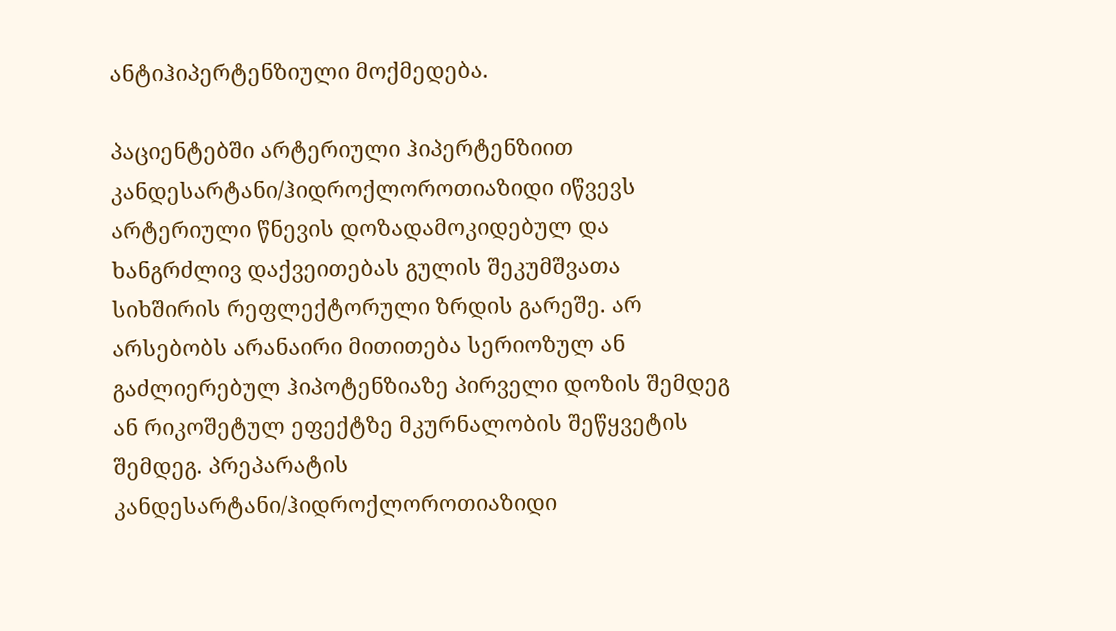ანტიჰიპერტენზიული მოქმედება.

პაციენტებში არტერიული ჰიპერტენზიით კანდესარტანი/ჰიდროქლოროთიაზიდი იწვევს არტერიული წნევის დოზადამოკიდებულ და ხანგრძლივ დაქვეითებას გულის შეკუმშვათა სიხშირის რეფლექტორული ზრდის გარეშე. არ არსებობს არანაირი მითითება სერიოზულ ან გაძლიერებულ ჰიპოტენზიაზე პირველი დოზის შემდეგ ან რიკოშეტულ ეფექტზე მკურნალობის შეწყვეტის შემდეგ. პრეპარატის კანდესარტანი/ჰიდროქლოროთიაზიდი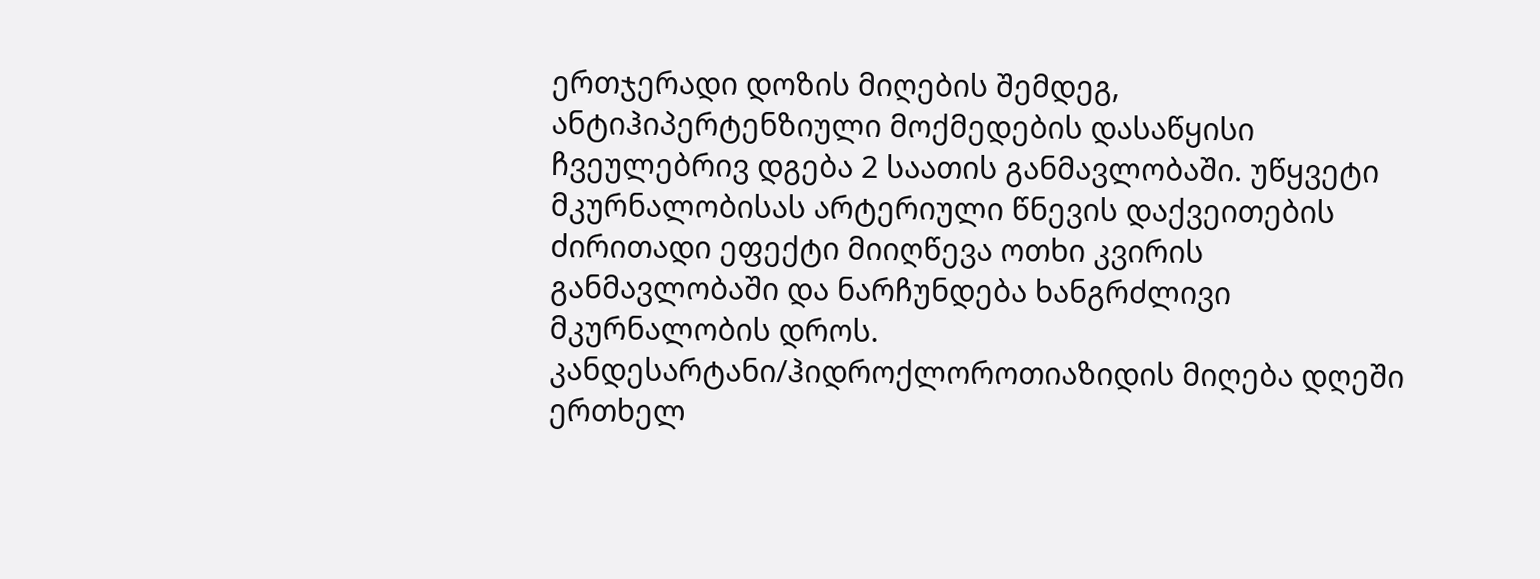ერთჯერადი დოზის მიღების შემდეგ, ანტიჰიპერტენზიული მოქმედების დასაწყისი ჩვეულებრივ დგება 2 საათის განმავლობაში. უწყვეტი მკურნალობისას არტერიული წნევის დაქვეითების ძირითადი ეფექტი მიიღწევა ოთხი კვირის განმავლობაში და ნარჩუნდება ხანგრძლივი მკურნალობის დროს.  კანდესარტანი/ჰიდროქლოროთიაზიდის მიღება დღეში ერთხელ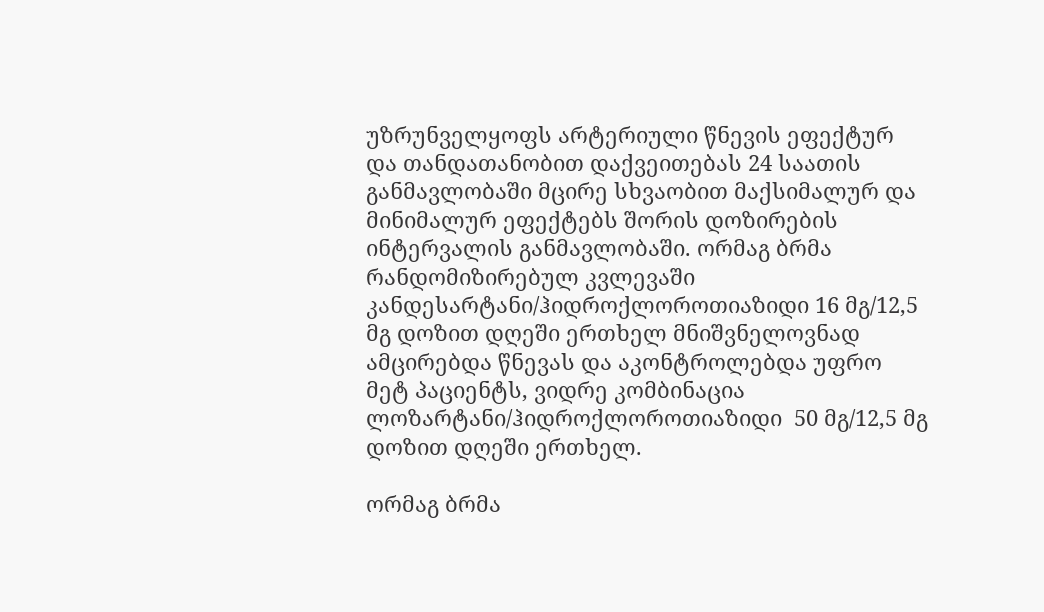უზრუნველყოფს არტერიული წნევის ეფექტურ და თანდათანობით დაქვეითებას 24 საათის განმავლობაში მცირე სხვაობით მაქსიმალურ და მინიმალურ ეფექტებს შორის დოზირების ინტერვალის განმავლობაში. ორმაგ ბრმა რანდომიზირებულ კვლევაში  კანდესარტანი/ჰიდროქლოროთიაზიდი 16 მგ/12,5 მგ დოზით დღეში ერთხელ მნიშვნელოვნად ამცირებდა წნევას და აკონტროლებდა უფრო მეტ პაციენტს, ვიდრე კომბინაცია ლოზარტანი/ჰიდროქლოროთიაზიდი  50 მგ/12,5 მგ დოზით დღეში ერთხელ.

ორმაგ ბრმა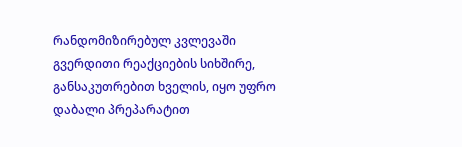რანდომიზირებულ კვლევაში გვერდითი რეაქციების სიხშირე, განსაკუთრებით ხველის, იყო უფრო დაბალი პრეპარატით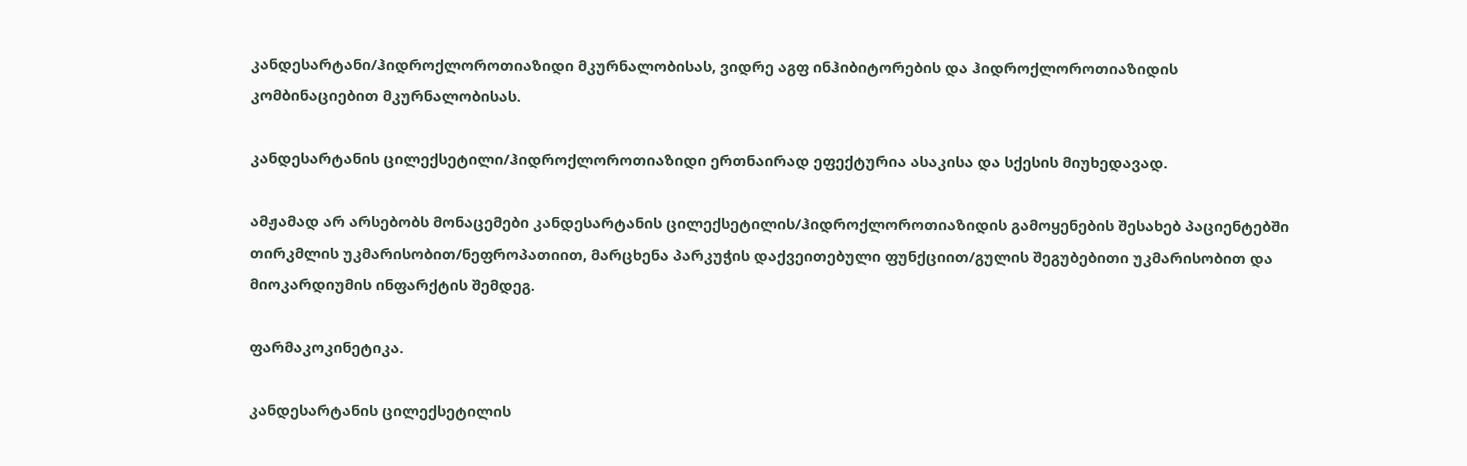კანდესარტანი/ჰიდროქლოროთიაზიდი მკურნალობისას, ვიდრე აგფ ინჰიბიტორების და ჰიდროქლოროთიაზიდის კომბინაციებით მკურნალობისას.

კანდესარტანის ცილექსეტილი/ჰიდროქლოროთიაზიდი ერთნაირად ეფექტურია ასაკისა და სქესის მიუხედავად.

ამჟამად არ არსებობს მონაცემები კანდესარტანის ცილექსეტილის/ჰიდროქლოროთიაზიდის გამოყენების შესახებ პაციენტებში თირკმლის უკმარისობით/ნეფროპათიით, მარცხენა პარკუჭის დაქვეითებული ფუნქციით/გულის შეგუბებითი უკმარისობით და მიოკარდიუმის ინფარქტის შემდეგ.

ფარმაკოკინეტიკა.

კანდესარტანის ცილექსეტილის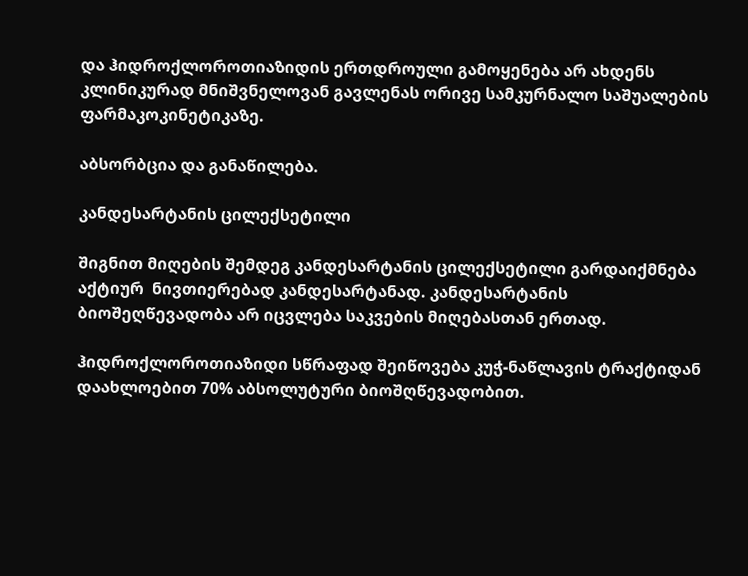და ჰიდროქლოროთიაზიდის ერთდროული გამოყენება არ ახდენს კლინიკურად მნიშვნელოვან გავლენას ორივე სამკურნალო საშუალების ფარმაკოკინეტიკაზე.

აბსორბცია და განაწილება.

კანდესარტანის ცილექსეტილი

შიგნით მიღების შემდეგ კანდესარტანის ცილექსეტილი გარდაიქმნება აქტიურ  ნივთიერებად კანდესარტანად. კანდესარტანის ბიოშეღწევადობა არ იცვლება საკვების მიღებასთან ერთად.

ჰიდროქლოროთიაზიდი სწრაფად შეიწოვება კუჭ-ნაწლავის ტრაქტიდან დაახლოებით 70% აბსოლუტური ბიოშღწევადობით.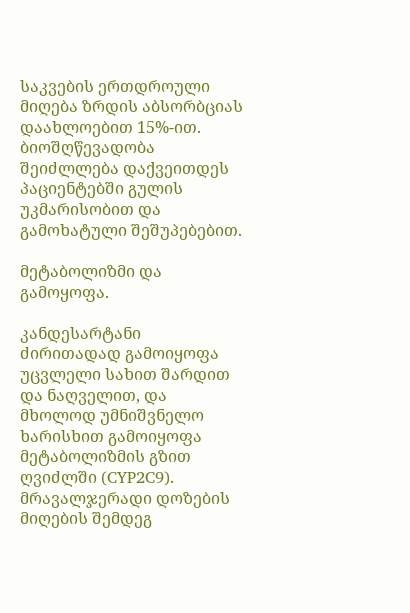საკვების ერთდროული მიღება ზრდის აბსორბციას დაახლოებით 15%-ით. ბიოშღწევადობა შეიძლლება დაქვეითდეს პაციენტებში გულის უკმარისობით და გამოხატული შეშუპებებით.

მეტაბოლიზმი და გამოყოფა.

კანდესარტანი ძირითადად გამოიყოფა უცვლელი სახით შარდით და ნაღველით, და მხოლოდ უმნიშვნელო ხარისხით გამოიყოფა მეტაბოლიზმის გზით ღვიძლში (CYP2C9). მრავალჯერადი დოზების მიღების შემდეგ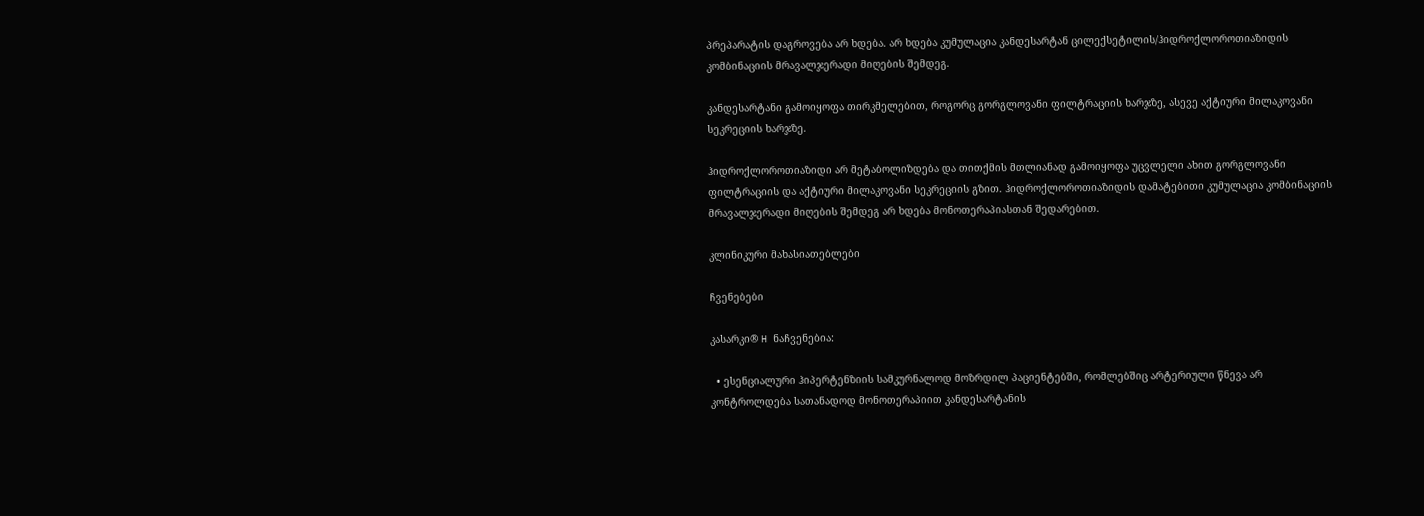პრეპარატის დაგროვება არ ხდება. არ ხდება კუმულაცია კანდესარტან ცილექსეტილის/ჰიდროქლოროთიაზიდის კომბინაციის მრავალჯერადი მიღების შემდეგ.

კანდესარტანი გამოიყოფა თირკმელებით, როგორც გორგლოვანი ფილტრაციის ხარჯზე, ასევე აქტიური მილაკოვანი სეკრეციის ხარჯზე.

ჰიდროქლოროთიაზიდი არ მეტაბოლიზდება და თითქმის მთლიანად გამოიყოფა უცვლელი ახით გორგლოვანი ფილტრაციის და აქტიური მილაკოვანი სეკრეციის გზით. ჰიდროქლოროთიაზიდის დამატებითი კუმულაცია კომბინაციის მრავალჯერადი მიღების შემდეგ არ ხდება მონოთერაპიასთან შედარებით.

კლინიკური მახასიათებლები

ჩვენებები

კასარკი® H ნაჩვენებია:

  • ესენციალური ჰიპერტენზიის სამკურნალოდ მოზრდილ პაციენტებში, რომლებშიც არტერიული წნევა არ კონტროლდება სათანადოდ მონოთერაპიით კანდესარტანის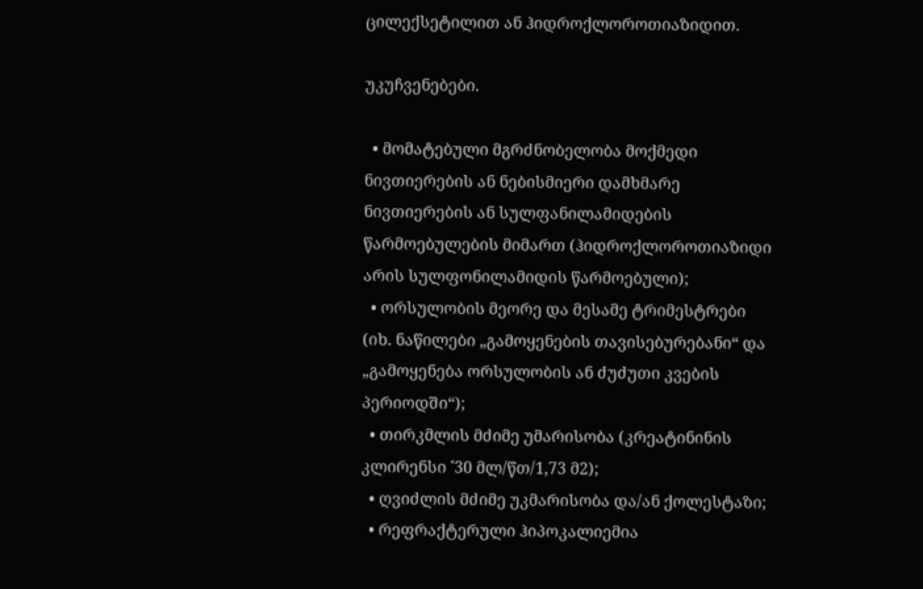ცილექსეტილით ან ჰიდროქლოროთიაზიდით.

უკუჩვენებები.

  • მომატებული მგრძნობელობა მოქმედი ნივთიერების ან ნებისმიერი დამხმარე ნივთიერების ან სულფანილამიდების წარმოებულების მიმართ (ჰიდროქლოროთიაზიდი არის სულფონილამიდის წარმოებული);
  • ორსულობის მეორე და მესამე ტრიმესტრები (იხ. ნაწილები „გამოყენების თავისებურებანი“ და „გამოყენება ორსულობის ან ძუძუთი კვების პერიოდში“);
  • თირკმლის მძიმე უმარისობა (კრეატინინის კლირენსი ˂30 მლ/წთ/1,73 მ2);
  • ღვიძლის მძიმე უკმარისობა და/ან ქოლესტაზი;
  • რეფრაქტერული ჰიპოკალიემია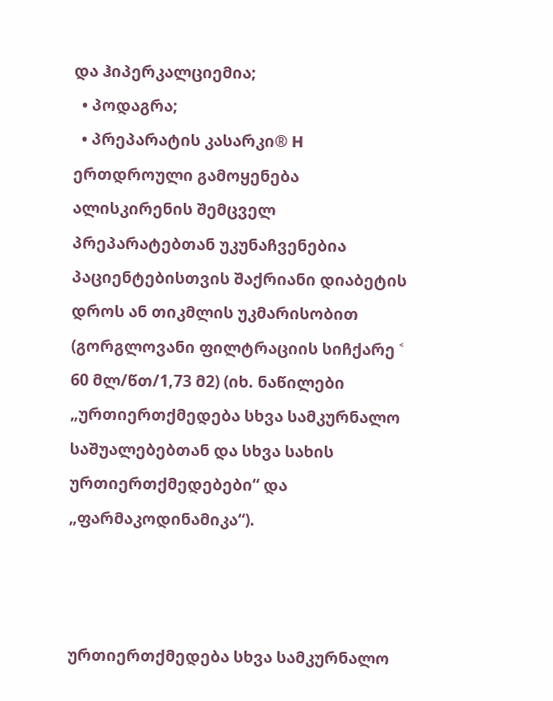და ჰიპერკალციემია;
  • პოდაგრა;
  • პრეპარატის კასარკი® H ერთდროული გამოყენება ალისკირენის შემცველ პრეპარატებთან უკუნაჩვენებია პაციენტებისთვის შაქრიანი დიაბეტის დროს ან თიკმლის უკმარისობით (გორგლოვანი ფილტრაციის სიჩქარე ˂ 60 მლ/წთ/1,73 მ2) (იხ. ნაწილები „ურთიერთქმედება სხვა სამკურნალო საშუალებებთან და სხვა სახის ურთიერთქმედებები“ და „ფარმაკოდინამიკა“).



ურთიერთქმედება სხვა სამკურნალო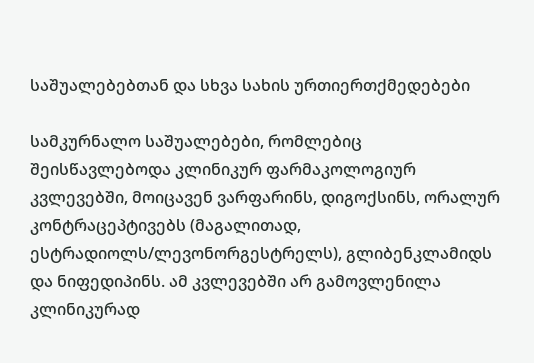საშუალებებთან და სხვა სახის ურთიერთქმედებები

სამკურნალო საშუალებები, რომლებიც შეისწავლებოდა კლინიკურ ფარმაკოლოგიურ კვლევებში, მოიცავენ ვარფარინს, დიგოქსინს, ორალურ კონტრაცეპტივებს (მაგალითად, ესტრადიოლს/ლევონორგესტრელს), გლიბენკლამიდს და ნიფედიპინს. ამ კვლევებში არ გამოვლენილა კლინიკურად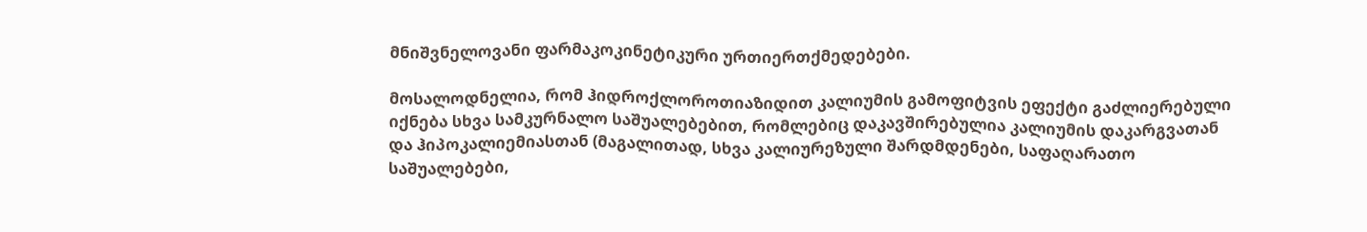მნიშვნელოვანი ფარმაკოკინეტიკური ურთიერთქმედებები.

მოსალოდნელია, რომ ჰიდროქლოროთიაზიდით კალიუმის გამოფიტვის ეფექტი გაძლიერებული იქნება სხვა სამკურნალო საშუალებებით, რომლებიც დაკავშირებულია კალიუმის დაკარგვათან და ჰიპოკალიემიასთან (მაგალითად, სხვა კალიურეზული შარდმდენები, საფაღარათო საშუალებები,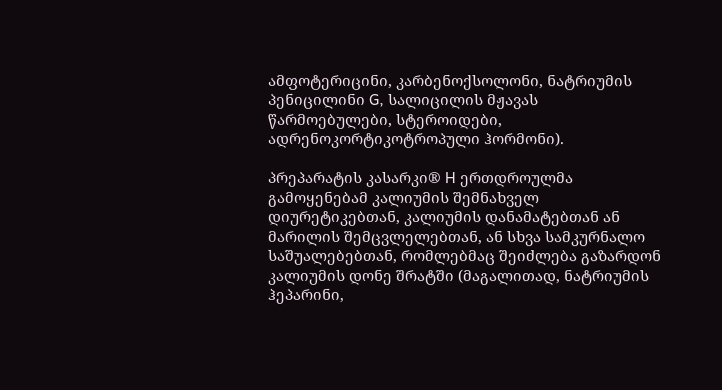ამფოტერიცინი, კარბენოქსოლონი, ნატრიუმის პენიცილინი G, სალიცილის მჟავას წარმოებულები, სტეროიდები, ადრენოკორტიკოტროპული ჰორმონი).

პრეპარატის კასარკი® H ერთდროულმა გამოყენებამ კალიუმის შემნახველ დიურეტიკებთან, კალიუმის დანამატებთან ან მარილის შემცვლელებთან, ან სხვა სამკურნალო საშუალებებთან, რომლებმაც შეიძლება გაზარდონ კალიუმის დონე შრატში (მაგალითად, ნატრიუმის ჰეპარინი,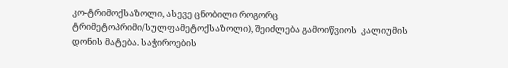კო-ტრიმოქსაზოლი, ასევე ცნობილი როგორც ტრიმეტოპრიმი/სულფამეტოქსაზოლი), შეიძლება გამოიწვიოს  კალიუმის დონის მატება. საჭიროების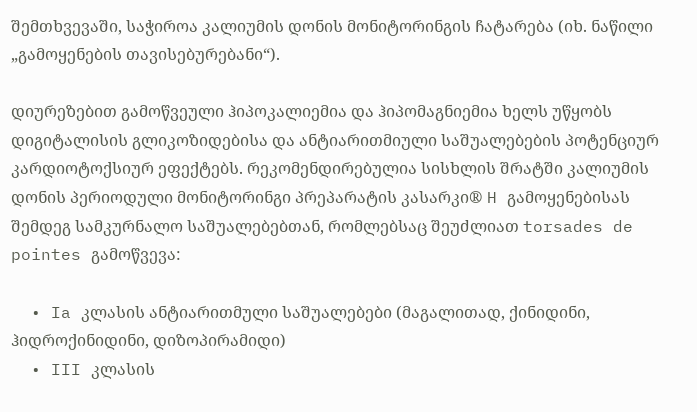შემთხვევაში, საჭიროა კალიუმის დონის მონიტორინგის ჩატარება (იხ. ნაწილი „გამოყენების თავისებურებანი“).

დიურეზებით გამოწვეული ჰიპოკალიემია და ჰიპომაგნიემია ხელს უწყობს დიგიტალისის გლიკოზიდებისა და ანტიარითმიული საშუალებების პოტენციურ კარდიოტოქსიურ ეფექტებს. რეკომენდირებულია სისხლის შრატში კალიუმის დონის პერიოდული მონიტორინგი პრეპარატის კასარკი® H გამოყენებისას შემდეგ სამკურნალო საშუალებებთან, რომლებსაც შეუძლიათ torsades de pointes გამოწვევა:

  • Ia კლასის ანტიარითმული საშუალებები (მაგალითად, ქინიდინი, ჰიდროქინიდინი, დიზოპირამიდი)
  • III კლასის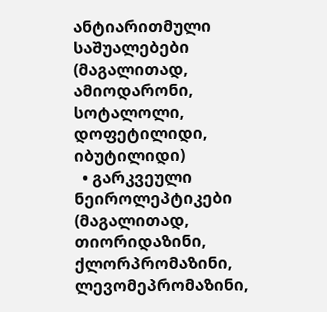ანტიარითმული საშუალებები (მაგალითად, ამიოდარონი, სოტალოლი, დოფეტილიდი, იბუტილიდი)
  • გარკვეული ნეიროლეპტიკები (მაგალითად, თიორიდაზინი, ქლორპრომაზინი, ლევომეპრომაზინი,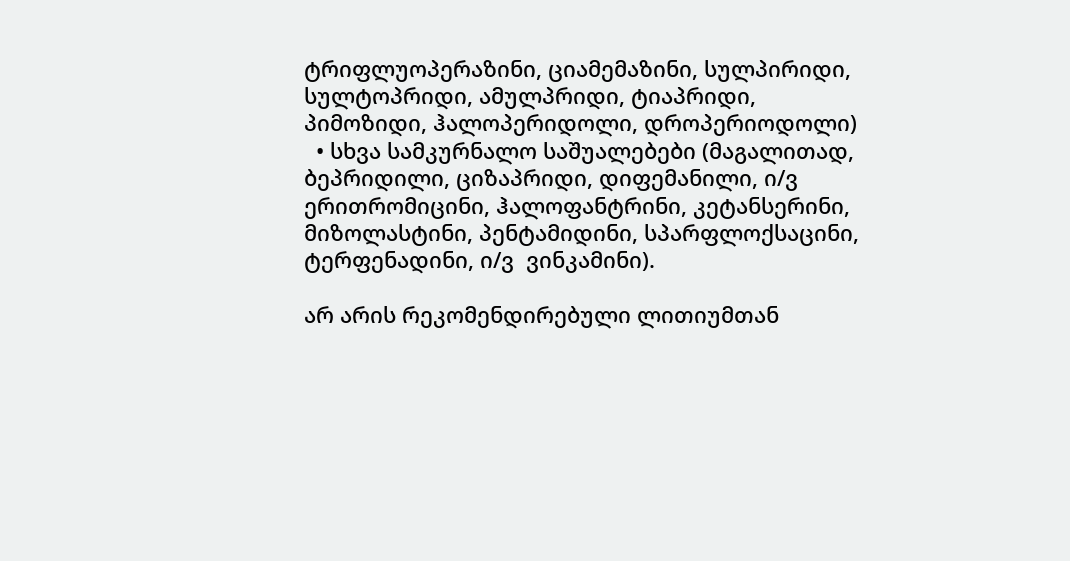ტრიფლუოპერაზინი, ციამემაზინი, სულპირიდი, სულტოპრიდი, ამულპრიდი, ტიაპრიდი, პიმოზიდი, ჰალოპერიდოლი, დროპერიოდოლი)
  • სხვა სამკურნალო საშუალებები (მაგალითად, ბეპრიდილი, ციზაპრიდი, დიფემანილი, ი/ვ ერითრომიცინი, ჰალოფანტრინი, კეტანსერინი, მიზოლასტინი, პენტამიდინი, სპარფლოქსაცინი, ტერფენადინი, ი/ვ  ვინკამინი).

არ არის რეკომენდირებული ლითიუმთან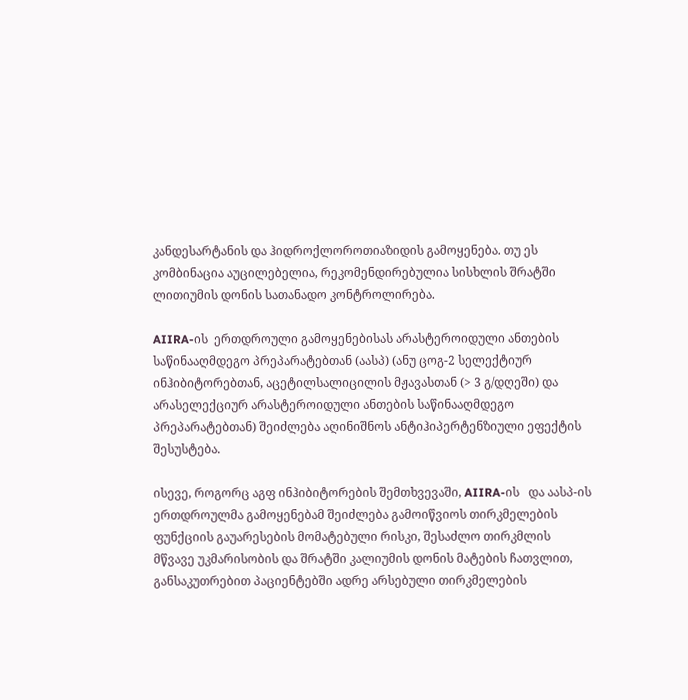კანდესარტანის და ჰიდროქლოროთიაზიდის გამოყენება. თუ ეს კომბინაცია აუცილებელია, რეკომენდირებულია სისხლის შრატში ლითიუმის დონის სათანადო კონტროლირება.

AIIRA-ის  ერთდროული გამოყენებისას არასტეროიდული ანთების საწინააღმდეგო პრეპარატებთან (აასპ) (ანუ ცოგ-2 სელექტიურ ინჰიბიტორებთან, აცეტილსალიცილის მჟავასთან (> 3 გ/დღეში) და არასელექციურ არასტეროიდული ანთების საწინააღმდეგო პრეპარატებთან) შეიძლება აღინიშნოს ანტიჰიპერტენზიული ეფექტის შესუსტება.

ისევე, როგორც აგფ ინჰიბიტორების შემთხვევაში, AIIRA-ის   და აასპ-ის ერთდროულმა გამოყენებამ შეიძლება გამოიწვიოს თირკმელების ფუნქციის გაუარესების მომატებული რისკი, შესაძლო თირკმლის მწვავე უკმარისობის და შრატში კალიუმის დონის მატების ჩათვლით, განსაკუთრებით პაციენტებში ადრე არსებული თირკმელების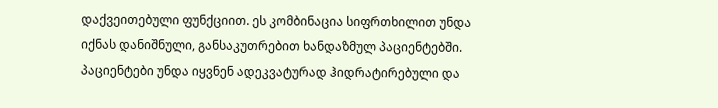დაქვეითებული ფუნქციით. ეს კომბინაცია სიფრთხილით უნდა იქნას დანიშნული, განსაკუთრებით ხანდაზმულ პაციენტებში. პაციენტები უნდა იყვნენ ადეკვატურად ჰიდრატირებული და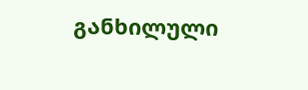განხილული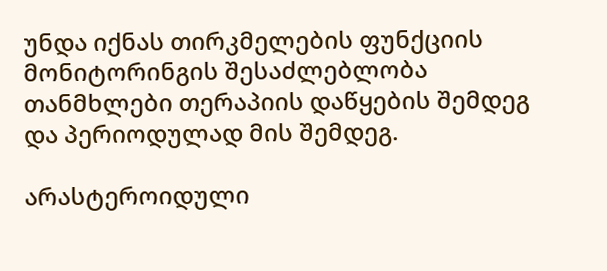უნდა იქნას თირკმელების ფუნქციის მონიტორინგის შესაძლებლობა თანმხლები თერაპიის დაწყების შემდეგ და პერიოდულად მის შემდეგ.

არასტეროიდული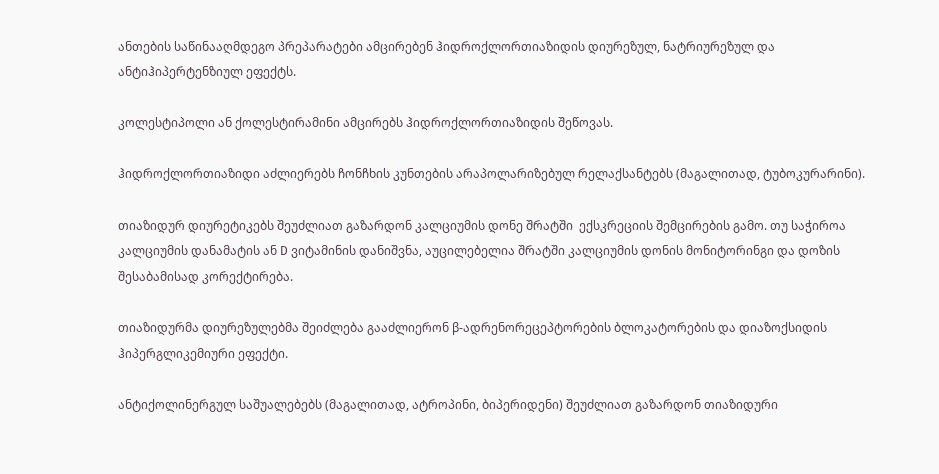ანთების საწინააღმდეგო პრეპარატები ამცირებენ ჰიდროქლორთიაზიდის დიურეზულ, ნატრიურეზულ და ანტიჰიპერტენზიულ ეფექტს.

კოლესტიპოლი ან ქოლესტირამინი ამცირებს ჰიდროქლორთიაზიდის შეწოვას.

ჰიდროქლორთიაზიდი აძლიერებს ჩონჩხის კუნთების არაპოლარიზებულ რელაქსანტებს (მაგალითად, ტუბოკურარინი).

თიაზიდურ დიურეტიკებს შეუძლიათ გაზარდონ კალციუმის დონე შრატში  ექსკრეციის შემცირების გამო. თუ საჭიროა კალციუმის დანამატის ან D ვიტამინის დანიშვნა, აუცილებელია შრატში კალციუმის დონის მონიტორინგი და დოზის შესაბამისად კორექტირება.

თიაზიდურმა დიურეზულებმა შეიძლება გააძლიერონ β-ადრენორეცეპტორების ბლოკატორების და დიაზოქსიდის ჰიპერგლიკემიური ეფექტი.

ანტიქოლინერგულ საშუალებებს (მაგალითად, ატროპინი, ბიპერიდენი) შეუძლიათ გაზარდონ თიაზიდური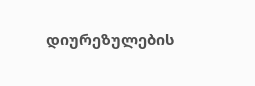დიურეზულების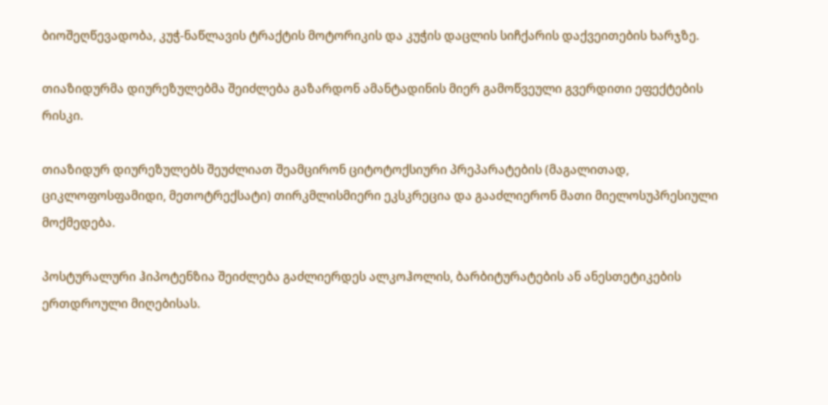ბიოშეღწევადობა, კუჭ-ნაწლავის ტრაქტის მოტორიკის და კუჭის დაცლის სიჩქარის დაქვეითების ხარჯზე.

თიაზიდურმა დიურეზულებმა შეიძლება გაზარდონ ამანტადინის მიერ გამოწვეული გვერდითი ეფექტების რისკი.

თიაზიდურ დიურეზულებს შეუძლიათ შეამცირონ ციტოტოქსიური პრეპარატების (მაგალითად, ციკლოფოსფამიდი, მეთოტრექსატი) თირკმლისმიერი ეკსკრეცია და გააძლიერონ მათი მიელოსუპრესიული მოქმედება.

პოსტურალური ჰიპოტენზია შეიძლება გაძლიერდეს ალკოჰოლის, ბარბიტურატების ან ანესთეტიკების ერთდროული მიღებისას.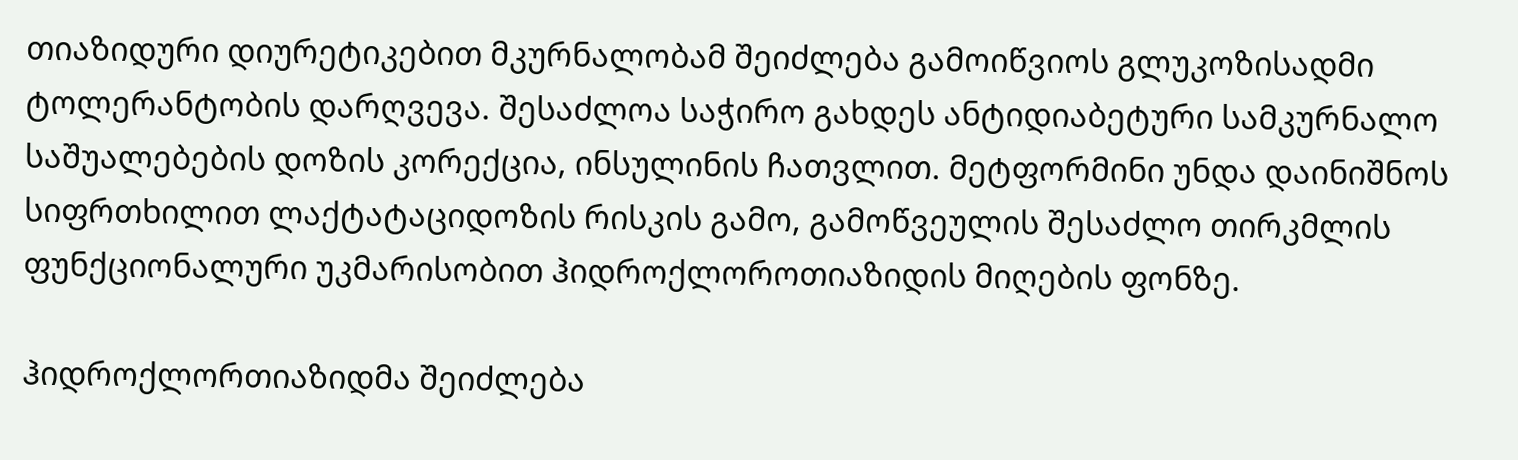თიაზიდური დიურეტიკებით მკურნალობამ შეიძლება გამოიწვიოს გლუკოზისადმი ტოლერანტობის დარღვევა. შესაძლოა საჭირო გახდეს ანტიდიაბეტური სამკურნალო საშუალებების დოზის კორექცია, ინსულინის ჩათვლით. მეტფორმინი უნდა დაინიშნოს სიფრთხილით ლაქტატაციდოზის რისკის გამო, გამოწვეულის შესაძლო თირკმლის ფუნქციონალური უკმარისობით ჰიდროქლოროთიაზიდის მიღების ფონზე.

ჰიდროქლორთიაზიდმა შეიძლება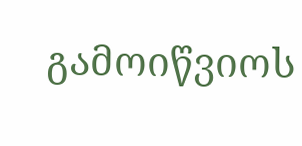გამოიწვიოს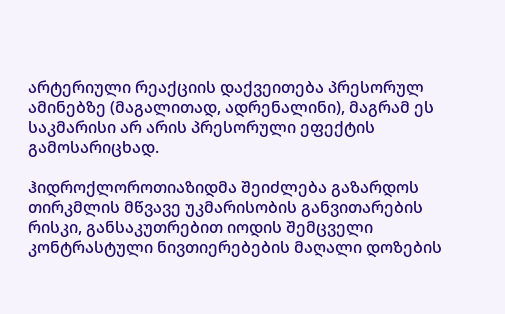არტერიული რეაქციის დაქვეითება პრესორულ ამინებზე (მაგალითად, ადრენალინი), მაგრამ ეს საკმარისი არ არის პრესორული ეფექტის გამოსარიცხად.

ჰიდროქლოროთიაზიდმა შეიძლება გაზარდოს თირკმლის მწვავე უკმარისობის განვითარების რისკი, განსაკუთრებით იოდის შემცველი კონტრასტული ნივთიერებების მაღალი დოზების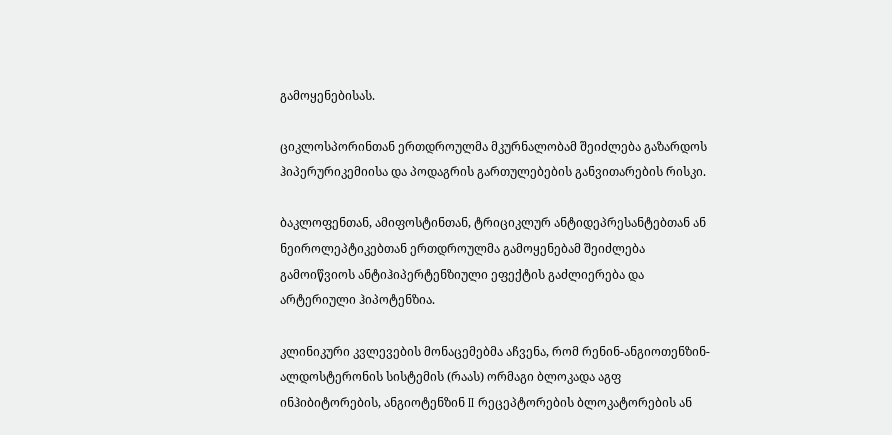გამოყენებისას.

ციკლოსპორინთან ერთდროულმა მკურნალობამ შეიძლება გაზარდოს ჰიპერურიკემიისა და პოდაგრის გართულებების განვითარების რისკი.

ბაკლოფენთან, ამიფოსტინთან, ტრიციკლურ ანტიდეპრესანტებთან ან ნეიროლეპტიკებთან ერთდროულმა გამოყენებამ შეიძლება გამოიწვიოს ანტიჰიპერტენზიული ეფექტის გაძლიერება და არტერიული ჰიპოტენზია.

კლინიკური კვლევების მონაცემებმა აჩვენა, რომ რენინ-ანგიოთენზინ-ალდოსტერონის სისტემის (რაას) ორმაგი ბლოკადა აგფ ინჰიბიტორების, ანგიოტენზინ II რეცეპტორების ბლოკატორების ან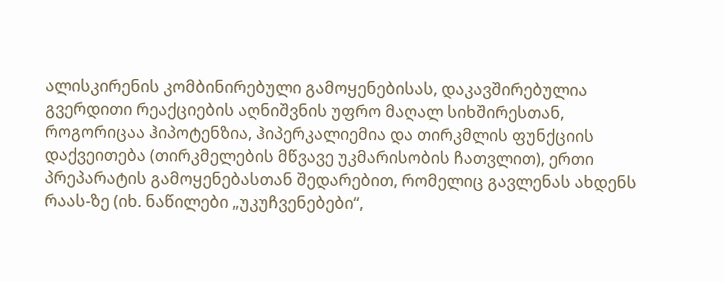ალისკირენის კომბინირებული გამოყენებისას, დაკავშირებულია გვერდითი რეაქციების აღნიშვნის უფრო მაღალ სიხშირესთან, როგორიცაა ჰიპოტენზია, ჰიპერკალიემია და თირკმლის ფუნქციის დაქვეითება (თირკმელების მწვავე უკმარისობის ჩათვლით), ერთი პრეპარატის გამოყენებასთან შედარებით, რომელიც გავლენას ახდენს რაას-ზე (იხ. ნაწილები „უკუჩვენებები“,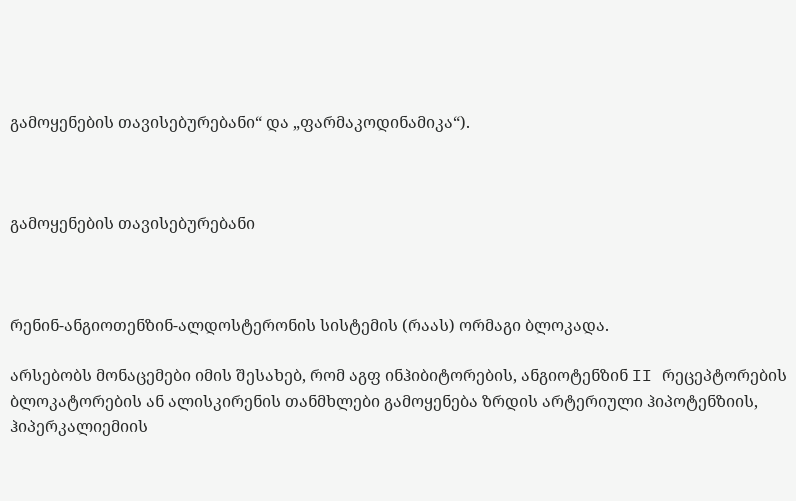გამოყენების თავისებურებანი“ და „ფარმაკოდინამიკა“).



გამოყენების თავისებურებანი



რენინ-ანგიოთენზინ-ალდოსტერონის სისტემის (რაას) ორმაგი ბლოკადა.

არსებობს მონაცემები იმის შესახებ, რომ აგფ ინჰიბიტორების, ანგიოტენზინ II რეცეპტორების ბლოკატორების ან ალისკირენის თანმხლები გამოყენება ზრდის არტერიული ჰიპოტენზიის, ჰიპერკალიემიის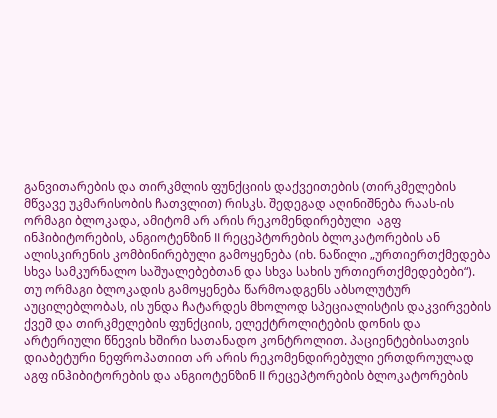განვითარების და თირკმლის ფუნქციის დაქვეითების (თირკმელების მწვავე უკმარისობის ჩათვლით) რისკს. შედეგად აღინიშნება რაას-ის ორმაგი ბლოკადა, ამიტომ არ არის რეკომენდირებული  აგფ ინჰიბიტორების, ანგიოტენზინ II რეცეპტორების ბლოკატორების ან ალისკირენის კომბინირებული გამოყენება (იხ. ნაწილი „ურთიერთქმედება სხვა სამკურნალო საშუალებებთან და სხვა სახის ურთიერთქმედებები“). თუ ორმაგი ბლოკადის გამოყენება წარმოადგენს აბსოლუტურ აუცილებლობას, ის უნდა ჩატარდეს მხოლოდ სპეციალისტის დაკვირვების ქვეშ და თირკმელების ფუნქციის, ელექტროლიტების დონის და არტერიული წნევის ხშირი სათანადო კონტროლით. პაციენტებისათვის დიაბეტური ნეფროპათიით არ არის რეკომენდირებული ერთდროულად აგფ ინჰიბიტორების და ანგიოტენზინ II რეცეპტორების ბლოკატორების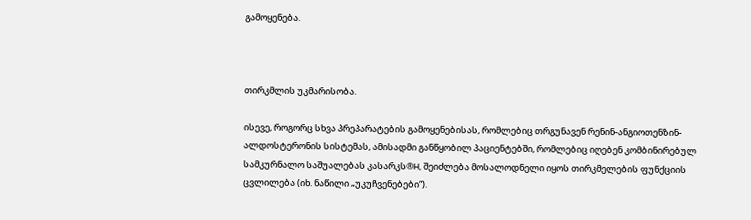გამოყენება.



თირკმლის უკმარისობა.

ისევე, როგორც სხვა პრეპარატების გამოყენებისას, რომლებიც თრგუნავენ რენინ-ანგიოთენზინ-ალდოსტერონის სისტემას, ამისადმი განწყობილ პაციენტებში, რომლებიც იღებენ კომბინირებულ სამკურნალო საშუალებას კასარკს®H, შეიძლება მოსალოდნელი იყოს თირკმელების ფუნქციის ცვლილება (იხ. ნაწილი „უკუჩვენებები“).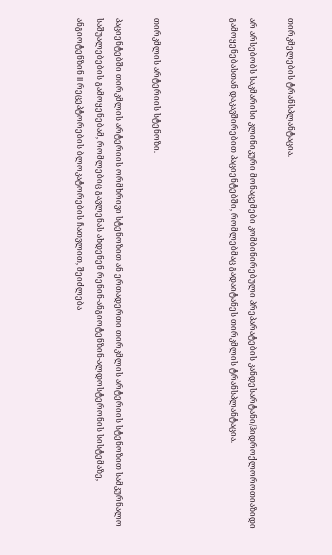თირკმელების ტრანსპლანტაცია.

არ არსებობს საკმარისი კლინიკური მონაცემები კომბინირებული პრეპარატების კანდესარტანი/ჰიდროქლოროთიაზიდი გამოყენებასთან დაკავშირებით პაციენტებში, რომლებმაც გადაიტანეს თირკმლის ტრანსპლანტაცია.



თირკმლის არტერიის სტენოზი.

პაციენტებში თირკმლის არტერიის ორმხრივი სტენოზით ან ერთადერთი თირკმლის არტერიის სტენოზით სამკურნალო საშუალებების გამოყენებამ, რომლებიც გავლენას ახდენენ რენინ-ანგიოტენზინ-ალდოსტერონის სისტემაზე, ანგიოტენზინ II რეცეპტორების ბლოკატორების ჩათვლით, შეიძლება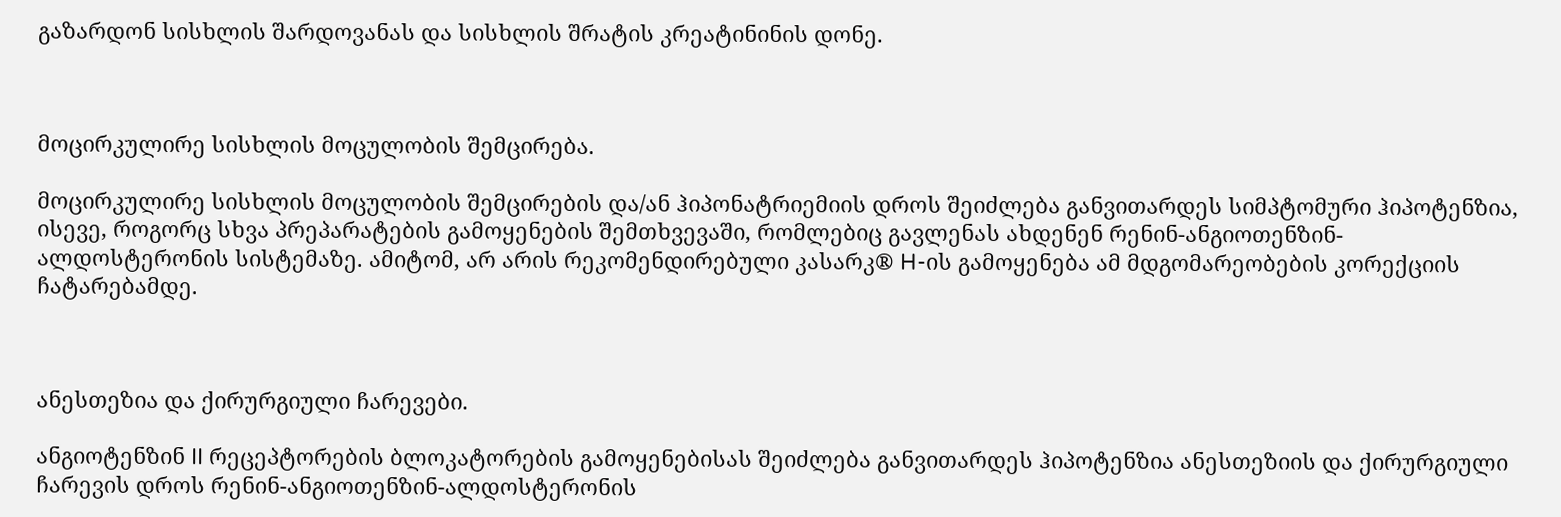გაზარდონ სისხლის შარდოვანას და სისხლის შრატის კრეატინინის დონე.



მოცირკულირე სისხლის მოცულობის შემცირება.

მოცირკულირე სისხლის მოცულობის შემცირების და/ან ჰიპონატრიემიის დროს შეიძლება განვითარდეს სიმპტომური ჰიპოტენზია, ისევე, როგორც სხვა პრეპარატების გამოყენების შემთხვევაში, რომლებიც გავლენას ახდენენ რენინ-ანგიოთენზინ-ალდოსტერონის სისტემაზე. ამიტომ, არ არის რეკომენდირებული კასარკ® H-ის გამოყენება ამ მდგომარეობების კორექციის ჩატარებამდე.



ანესთეზია და ქირურგიული ჩარევები.

ანგიოტენზინ II რეცეპტორების ბლოკატორების გამოყენებისას შეიძლება განვითარდეს ჰიპოტენზია ანესთეზიის და ქირურგიული ჩარევის დროს რენინ-ანგიოთენზინ-ალდოსტერონის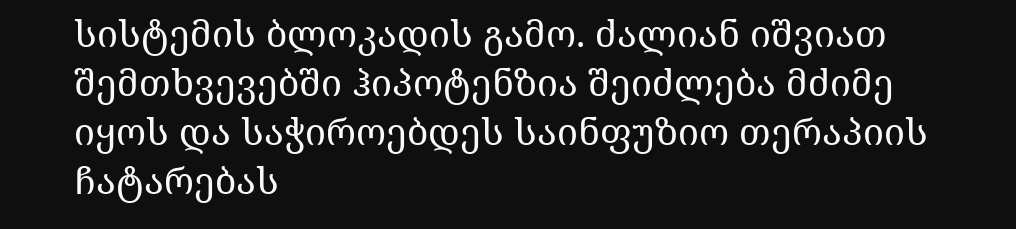სისტემის ბლოკადის გამო. ძალიან იშვიათ შემთხვევებში ჰიპოტენზია შეიძლება მძიმე იყოს და საჭიროებდეს საინფუზიო თერაპიის ჩატარებას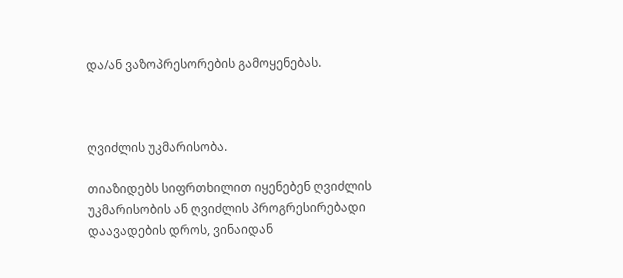და/ან ვაზოპრესორების გამოყენებას.



ღვიძლის უკმარისობა.

თიაზიდებს სიფრთხილით იყენებენ ღვიძლის უკმარისობის ან ღვიძლის პროგრესირებადი დაავადების დროს, ვინაიდან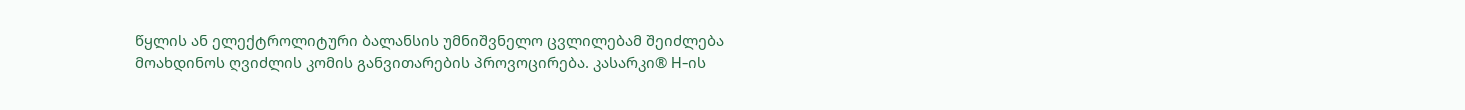წყლის ან ელექტროლიტური ბალანსის უმნიშვნელო ცვლილებამ შეიძლება მოახდინოს ღვიძლის კომის განვითარების პროვოცირება. კასარკი® H-ის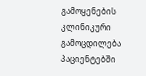გამოყენების კლინიკური გამოცდილება პაციენტებში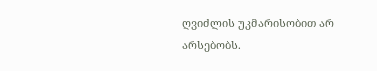ღვიძლის უკმარისობით არ არსებობს.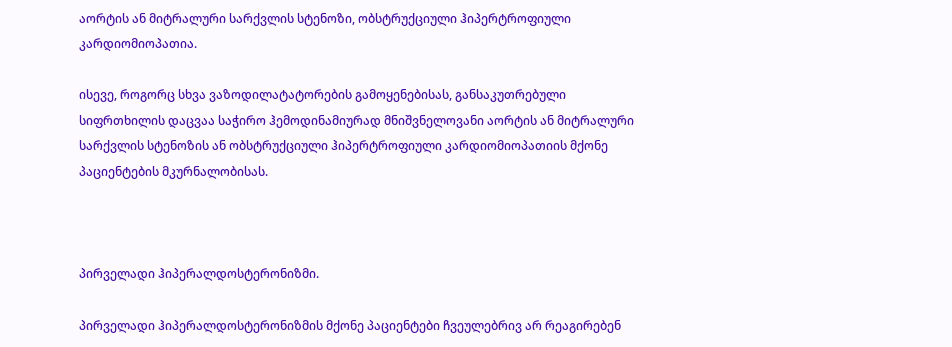აორტის ან მიტრალური სარქვლის სტენოზი, ობსტრუქციული ჰიპერტროფიული კარდიომიოპათია.

ისევე, როგორც სხვა ვაზოდილატატორების გამოყენებისას, განსაკუთრებული სიფრთხილის დაცვაა საჭირო ჰემოდინამიურად მნიშვნელოვანი აორტის ან მიტრალური სარქვლის სტენოზის ან ობსტრუქციული ჰიპერტროფიული კარდიომიოპათიის მქონე პაციენტების მკურნალობისას.



პირველადი ჰიპერალდოსტერონიზმი.

პირველადი ჰიპერალდოსტერონიზმის მქონე პაციენტები ჩვეულებრივ არ რეაგირებენ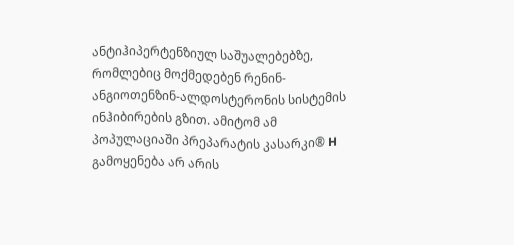ანტიჰიპერტენზიულ საშუალებებზე, რომლებიც მოქმედებენ რენინ-ანგიოთენზინ-ალდოსტერონის სისტემის ინჰიბირების გზით. ამიტომ ამ პოპულაციაში პრეპარატის კასარკი® H გამოყენება არ არის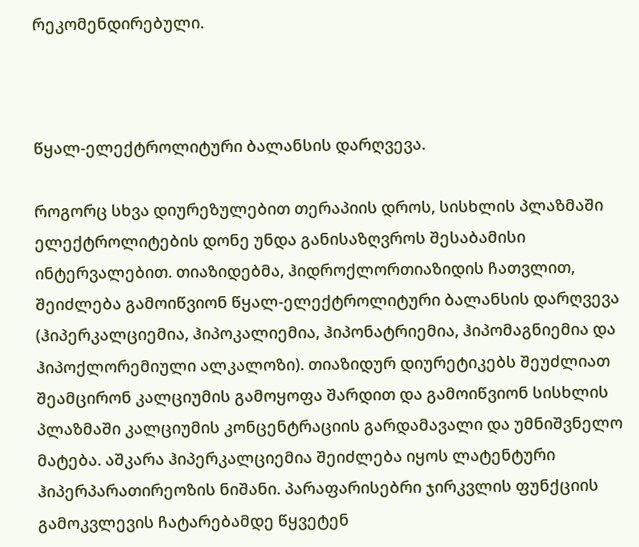რეკომენდირებული.



წყალ-ელექტროლიტური ბალანსის დარღვევა.

როგორც სხვა დიურეზულებით თერაპიის დროს, სისხლის პლაზმაში ელექტროლიტების დონე უნდა განისაზღვროს შესაბამისი ინტერვალებით. თიაზიდებმა, ჰიდროქლორთიაზიდის ჩათვლით, შეიძლება გამოიწვიონ წყალ-ელექტროლიტური ბალანსის დარღვევა (ჰიპერკალციემია, ჰიპოკალიემია, ჰიპონატრიემია, ჰიპომაგნიემია და ჰიპოქლორემიული ალკალოზი). თიაზიდურ დიურეტიკებს შეუძლიათ შეამცირონ კალციუმის გამოყოფა შარდით და გამოიწვიონ სისხლის პლაზმაში კალციუმის კონცენტრაციის გარდამავალი და უმნიშვნელო მატება. აშკარა ჰიპერკალციემია შეიძლება იყოს ლატენტური ჰიპერპარათირეოზის ნიშანი. პარაფარისებრი ჯირკვლის ფუნქციის გამოკვლევის ჩატარებამდე წყვეტენ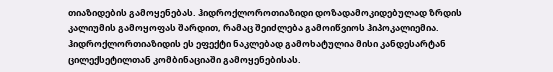თიაზიდების გამოყენებას. ჰიდროქლოროთიაზიდი დოზადამოკიდებულად ზრდის კალიუმის გამოყოფას შარდით, რამაც შეიძლება გამოიწვიოს ჰიპოკალიემია. ჰიდროქლორთიაზიდის ეს ეფექტი ნაკლებად გამოხატულია მისი კანდესარტან ცილექსეტილთან კომბინაციაში გამოყენებისას.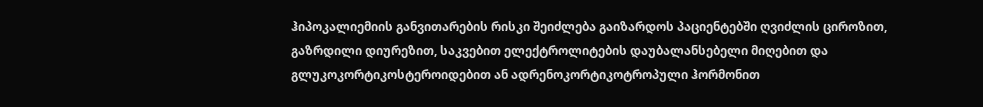ჰიპოკალიემიის განვითარების რისკი შეიძლება გაიზარდოს პაციენტებში ღვიძლის ციროზით, გაზრდილი დიურეზით, საკვებით ელექტროლიტების დაუბალანსებელი მიღებით და გლუკოკორტიკოსტეროიდებით ან ადრენოკორტიკოტროპული ჰორმონით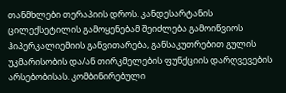თანმხლები თერაპიის დროს. კანდესარტანის ცილექსეტილის გამოყენებამ შეიძლება გამოიწვიოს ჰიპერკალიემიის განვითარება, განსაკუთრებით გულის უკმარისობის და/ან თირკმელების ფუნქციის დარღვევების არსებობისას. კომბინირებული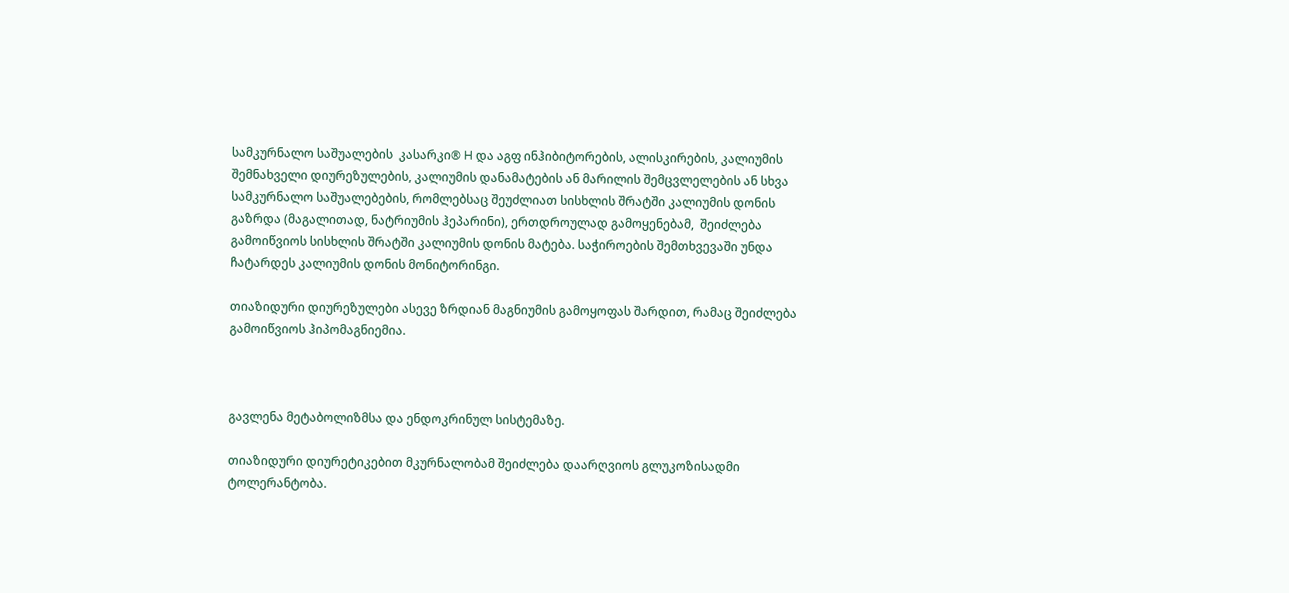სამკურნალო საშუალების  კასარკი® H და აგფ ინჰიბიტორების, ალისკირების, კალიუმის შემნახველი დიურეზულების, კალიუმის დანამატების ან მარილის შემცვლელების ან სხვა სამკურნალო საშუალებების, რომლებსაც შეუძლიათ სისხლის შრატში კალიუმის დონის გაზრდა (მაგალითად, ნატრიუმის ჰეპარინი), ერთდროულად გამოყენებამ,  შეიძლება გამოიწვიოს სისხლის შრატში კალიუმის დონის მატება. საჭიროების შემთხვევაში უნდა ჩატარდეს კალიუმის დონის მონიტორინგი.

თიაზიდური დიურეზულები ასევე ზრდიან მაგნიუმის გამოყოფას შარდით, რამაც შეიძლება გამოიწვიოს ჰიპომაგნიემია.



გავლენა მეტაბოლიზმსა და ენდოკრინულ სისტემაზე.

თიაზიდური დიურეტიკებით მკურნალობამ შეიძლება დაარღვიოს გლუკოზისადმი ტოლერანტობა.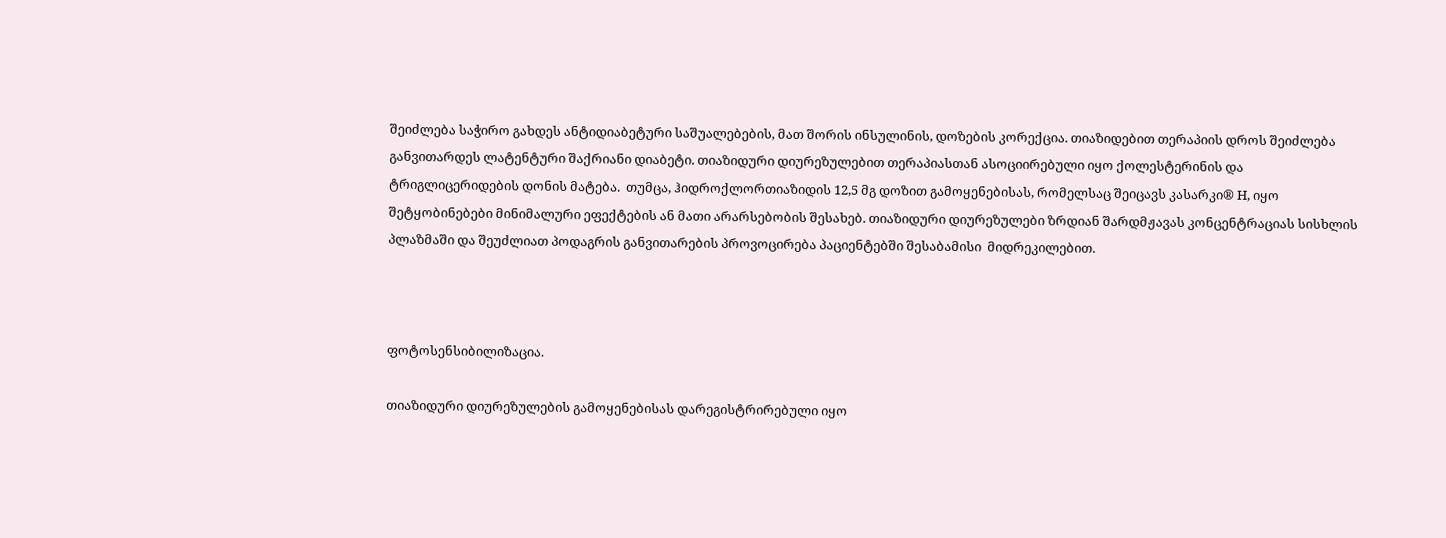შეიძლება საჭირო გახდეს ანტიდიაბეტური საშუალებების, მათ შორის ინსულინის, დოზების კორექცია. თიაზიდებით თერაპიის დროს შეიძლება განვითარდეს ლატენტური შაქრიანი დიაბეტი. თიაზიდური დიურეზულებით თერაპიასთან ასოციირებული იყო ქოლესტერინის და ტრიგლიცერიდების დონის მატება.  თუმცა, ჰიდროქლორთიაზიდის 12,5 მგ დოზით გამოყენებისას, რომელსაც შეიცავს კასარკი® H, იყო შეტყობინებები მინიმალური ეფექტების ან მათი არარსებობის შესახებ. თიაზიდური დიურეზულები ზრდიან შარდმჟავას კონცენტრაციას სისხლის პლაზმაში და შეუძლიათ პოდაგრის განვითარების პროვოცირება პაციენტებში შესაბამისი  მიდრეკილებით.



ფოტოსენსიბილიზაცია.

თიაზიდური დიურეზულების გამოყენებისას დარეგისტრირებული იყო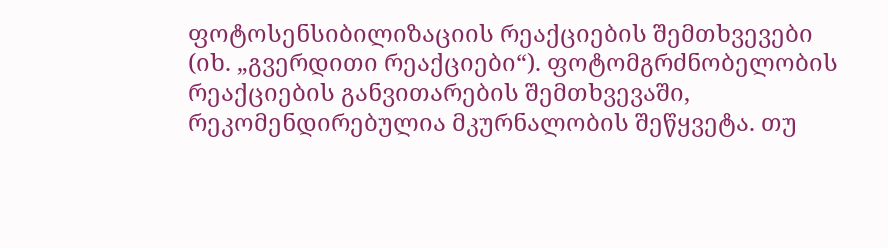ფოტოსენსიბილიზაციის რეაქციების შემთხვევები (იხ. „გვერდითი რეაქციები“). ფოტომგრძნობელობის რეაქციების განვითარების შემთხვევაში, რეკომენდირებულია მკურნალობის შეწყვეტა. თუ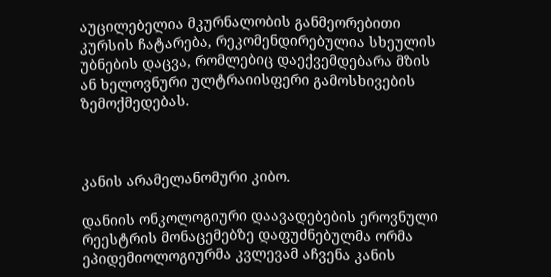აუცილებელია მკურნალობის განმეორებითი კურსის ჩატარება, რეკომენდირებულია სხეულის უბნების დაცვა, რომლებიც დაექვემდებარა მზის ან ხელოვნური ულტრაიისფერი გამოსხივების ზემოქმედებას.



კანის არამელანომური კიბო.

დანიის ონკოლოგიური დაავადებების ეროვნული რეესტრის მონაცემებზე დაფუძნებულმა ორმა ეპიდემიოლოგიურმა კვლევამ აჩვენა კანის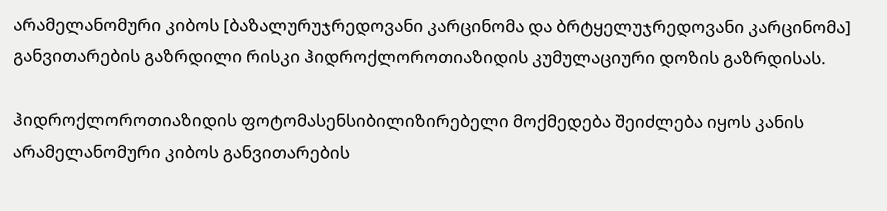არამელანომური კიბოს [ბაზალურუჯრედოვანი კარცინომა და ბრტყელუჯრედოვანი კარცინომა] განვითარების გაზრდილი რისკი ჰიდროქლოროთიაზიდის კუმულაციური დოზის გაზრდისას.

ჰიდროქლოროთიაზიდის ფოტომასენსიბილიზირებელი მოქმედება შეიძლება იყოს კანის არამელანომური კიბოს განვითარების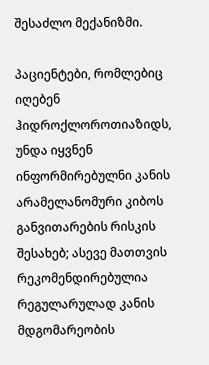შესაძლო მექანიზმი.

პაციენტები, რომლებიც იღებენ ჰიდროქლოროთიაზიდს, უნდა იყვნენ ინფორმირებულნი კანის არამელანომური კიბოს განვითარების რისკის შესახებ; ასევე მათთვის რეკომენდირებულია რეგულარულად კანის მდგომარეობის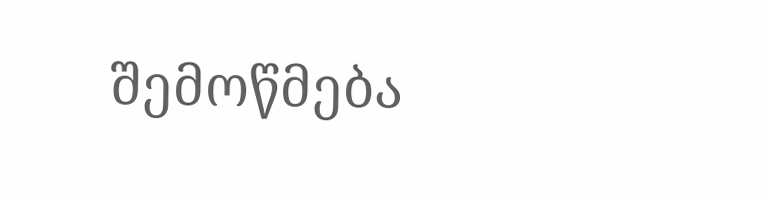შემოწმება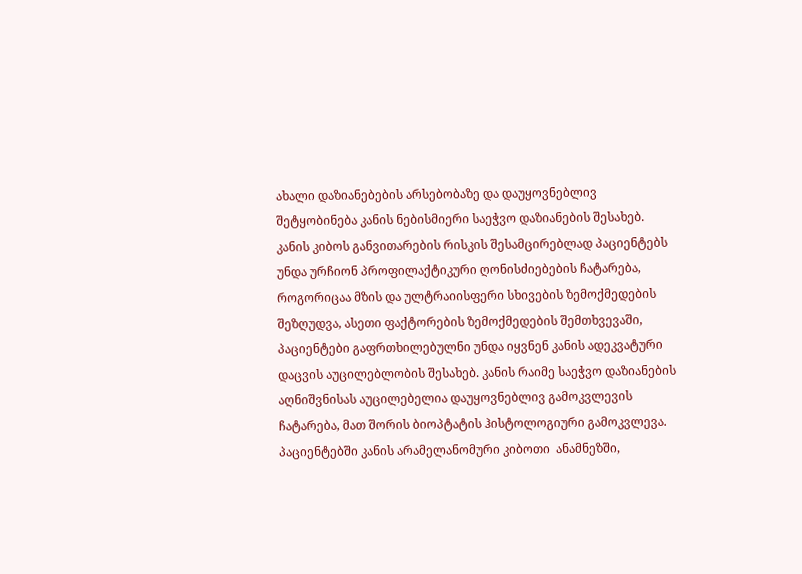ახალი დაზიანებების არსებობაზე და დაუყოვნებლივ შეტყობინება კანის ნებისმიერი საეჭვო დაზიანების შესახებ. კანის კიბოს განვითარების რისკის შესამცირებლად პაციენტებს  უნდა ურჩიონ პროფილაქტიკური ღონისძიებების ჩატარება, როგორიცაა მზის და ულტრაიისფერი სხივების ზემოქმედების შეზღუდვა, ასეთი ფაქტორების ზემოქმედების შემთხვევაში, პაციენტები გაფრთხილებულნი უნდა იყვნენ კანის ადეკვატური დაცვის აუცილებლობის შესახებ. კანის რაიმე საეჭვო დაზიანების აღნიშვნისას აუცილებელია დაუყოვნებლივ გამოკვლევის ჩატარება, მათ შორის ბიოპტატის ჰისტოლოგიური გამოკვლევა. პაციენტებში კანის არამელანომური კიბოთი  ანამნეზში,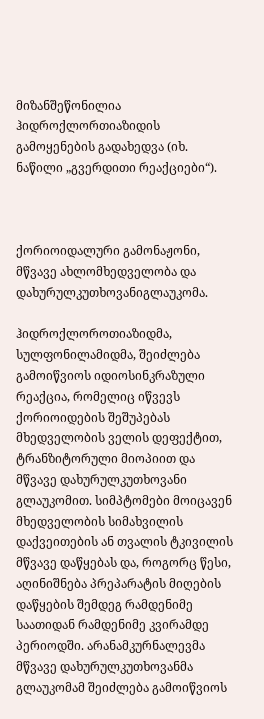მიზანშეწონილია ჰიდროქლორთიაზიდის გამოყენების გადახედვა (იხ. ნაწილი „გვერდითი რეაქციები“).



ქორიოიდალური გამონაჟონი, მწვავე ახლომხედველობა და დახურულკუთხოვანიგლაუკომა.

ჰიდროქლოროთიაზიდმა, სულფონილამიდმა, შეიძლება გამოიწვიოს იდიოსინკრაზული რეაქცია, რომელიც იწვევს ქორიოიდების შეშუპებას მხედველობის ველის დეფექტით, ტრანზიტორული მიოპიით და მწვავე დახურულკუთხოვანი გლაუკომით. სიმპტომები მოიცავენ მხედველობის სიმახვილის დაქვეითების ან თვალის ტკივილის მწვავე დაწყებას და, როგორც წესი, აღინიშნება პრეპარატის მიღების დაწყების შემდეგ რამდენიმე საათიდან რამდენიმე კვირამდე პერიოდში. არანამკურნალევმა მწვავე დახურულკუთხოვანმა გლაუკომამ შეიძლება გამოიწვიოს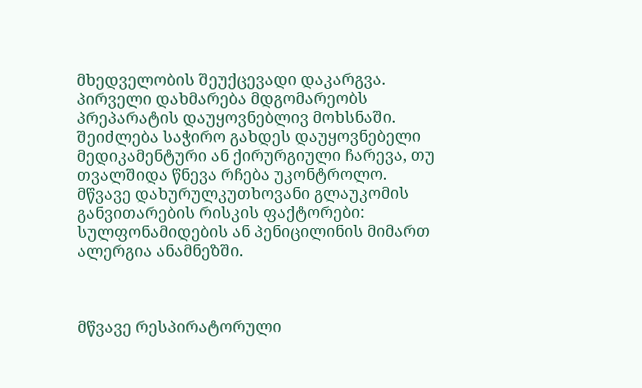მხედველობის შეუქცევადი დაკარგვა. პირველი დახმარება მდგომარეობს პრეპარატის დაუყოვნებლივ მოხსნაში. შეიძლება საჭირო გახდეს დაუყოვნებელი მედიკამენტური ან ქირურგიული ჩარევა, თუ თვალშიდა წნევა რჩება უკონტროლო. მწვავე დახურულკუთხოვანი გლაუკომის განვითარების რისკის ფაქტორები: სულფონამიდების ან პენიცილინის მიმართ ალერგია ანამნეზში.



მწვავე რესპირატორული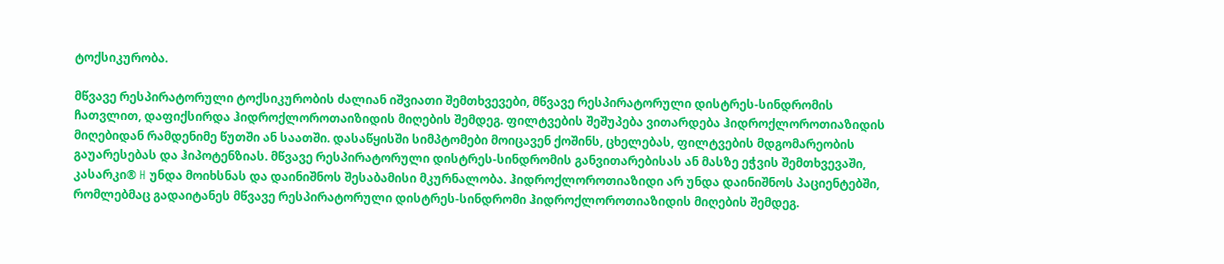ტოქსიკურობა.

მწვავე რესპირატორული ტოქსიკურობის ძალიან იშვიათი შემთხვევები, მწვავე რესპირატორული დისტრეს-სინდრომის ჩათვლით, დაფიქსირდა ჰიდროქლოროთაიზიდის მიღების შემდეგ. ფილტვების შეშუპება ვითარდება ჰიდროქლოროთიაზიდის მიღებიდან რამდენიმე წუთში ან საათში. დასაწყისში სიმპტომები მოიცავენ ქოშინს, ცხელებას, ფილტვების მდგომარეობის გაუარესებას და ჰიპოტენზიას. მწვავე რესპირატორული დისტრეს-სინდრომის განვითარებისას ან მასზე ეჭვის შემთხვევაში,  კასარკი® H უნდა მოიხსნას და დაინიშნოს შესაბამისი მკურნალობა. ჰიდროქლოროთიაზიდი არ უნდა დაინიშნოს პაციენტებში, რომლებმაც გადაიტანეს მწვავე რესპირატორული დისტრეს-სინდრომი ჰიდროქლოროთიაზიდის მიღების შემდეგ.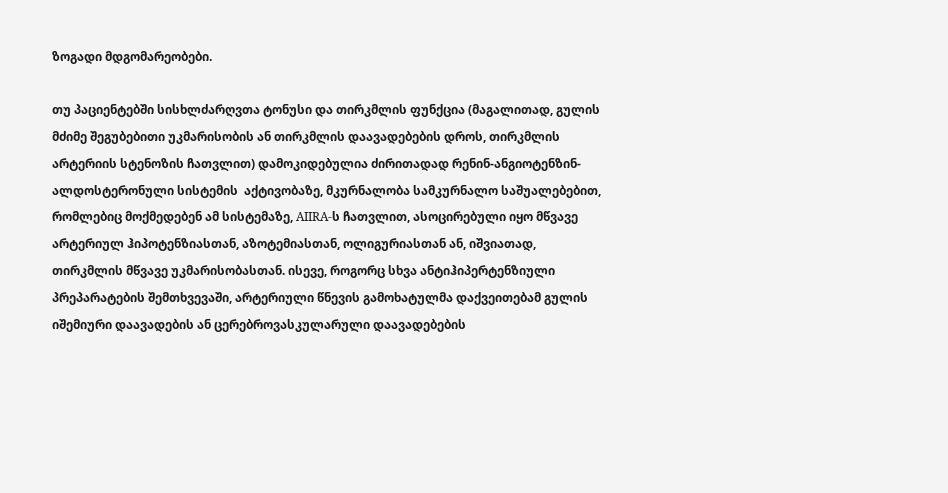ზოგადი მდგომარეობები.

თუ პაციენტებში სისხლძარღვთა ტონუსი და თირკმლის ფუნქცია (მაგალითად, გულის მძიმე შეგუბებითი უკმარისობის ან თირკმლის დაავადებების დროს, თირკმლის არტერიის სტენოზის ჩათვლით) დამოკიდებულია ძირითადად რენინ-ანგიოტენზინ-ალდოსტერონული სისტემის  აქტივობაზე, მკურნალობა სამკურნალო საშუალებებით, რომლებიც მოქმედებენ ამ სისტემაზე, AIIRA-ს ჩათვლით, ასოცირებული იყო მწვავე არტერიულ ჰიპოტენზიასთან, აზოტემიასთან, ოლიგურიასთან ან, იშვიათად, თირკმლის მწვავე უკმარისობასთან. ისევე, როგორც სხვა ანტიჰიპერტენზიული პრეპარატების შემთხვევაში, არტერიული წნევის გამოხატულმა დაქვეითებამ გულის იშემიური დაავადების ან ცერებროვასკულარული დაავადებების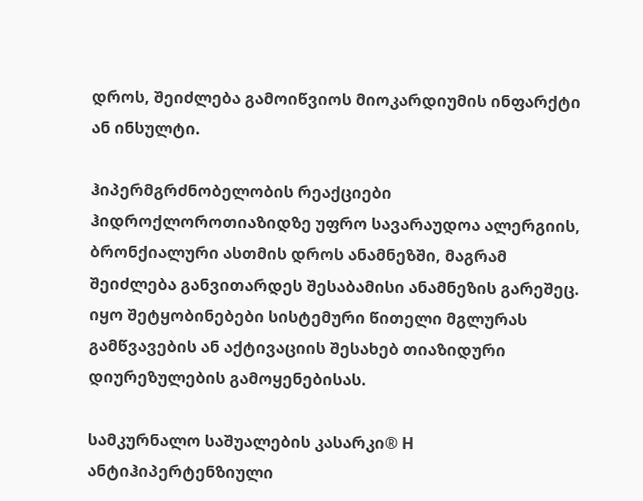დროს, შეიძლება გამოიწვიოს მიოკარდიუმის ინფარქტი ან ინსულტი.

ჰიპერმგრძნობელობის რეაქციები ჰიდროქლოროთიაზიდზე უფრო სავარაუდოა ალერგიის, ბრონქიალური ასთმის დროს ანამნეზში, მაგრამ   შეიძლება განვითარდეს შესაბამისი ანამნეზის გარეშეც. იყო შეტყობინებები სისტემური წითელი მგლურას გამწვავების ან აქტივაციის შესახებ თიაზიდური დიურეზულების გამოყენებისას.

სამკურნალო საშუალების კასარკი® H ანტიჰიპერტენზიული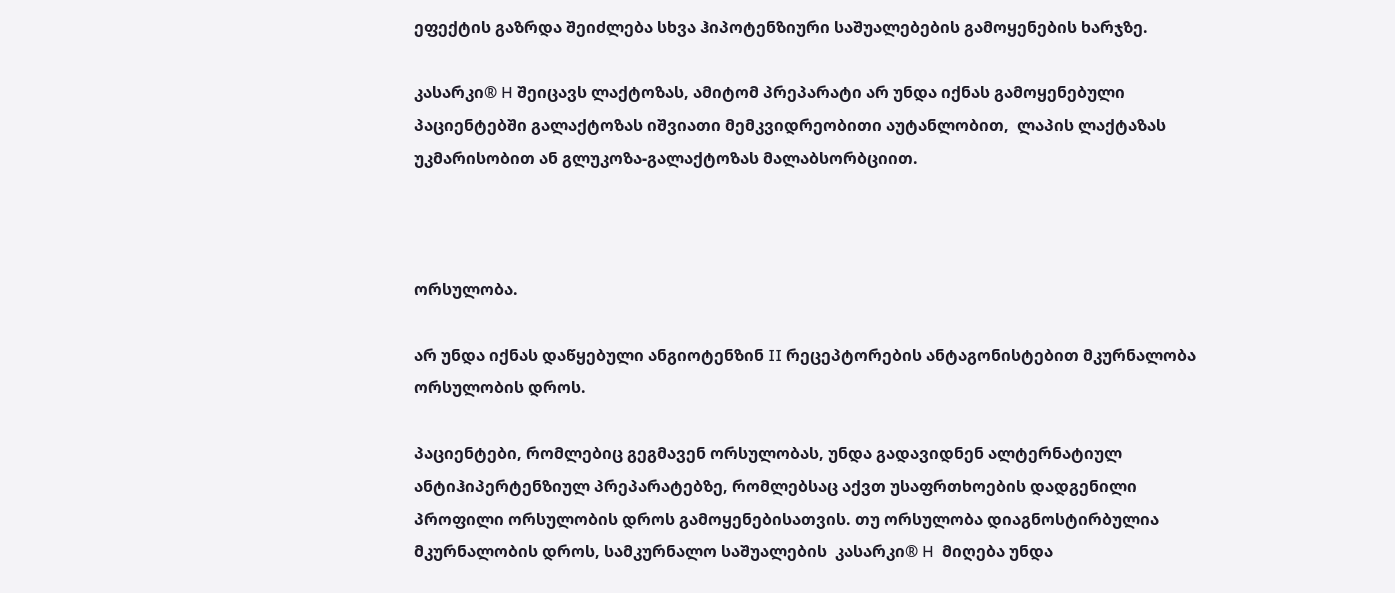ეფექტის გაზრდა შეიძლება სხვა ჰიპოტენზიური საშუალებების გამოყენების ხარჯზე.

კასარკი® H შეიცავს ლაქტოზას, ამიტომ პრეპარატი არ უნდა იქნას გამოყენებული პაციენტებში გალაქტოზას იშვიათი მემკვიდრეობითი აუტანლობით,  ლაპის ლაქტაზას უკმარისობით ან გლუკოზა-გალაქტოზას მალაბსორბციით.



ორსულობა.

არ უნდა იქნას დაწყებული ანგიოტენზინ II რეცეპტორების ანტაგონისტებით მკურნალობა ორსულობის დროს.

პაციენტები, რომლებიც გეგმავენ ორსულობას, უნდა გადავიდნენ ალტერნატიულ ანტიჰიპერტენზიულ პრეპარატებზე, რომლებსაც აქვთ უსაფრთხოების დადგენილი პროფილი ორსულობის დროს გამოყენებისათვის. თუ ორსულობა დიაგნოსტირბულია მკურნალობის დროს, სამკურნალო საშუალების  კასარკი® H  მიღება უნდა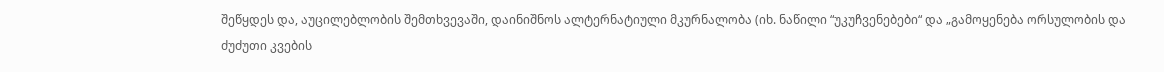შეწყდეს და, აუცილებლობის შემთხვევაში, დაინიშნოს ალტერნატიული მკურნალობა (იხ. ნაწილი “უკუჩვენებები“ და „გამოყენება ორსულობის და ძუძუთი კვების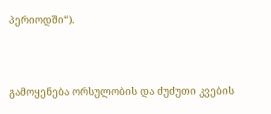პერიოდში“).



გამოყენება ორსულობის და ძუძუთი კვების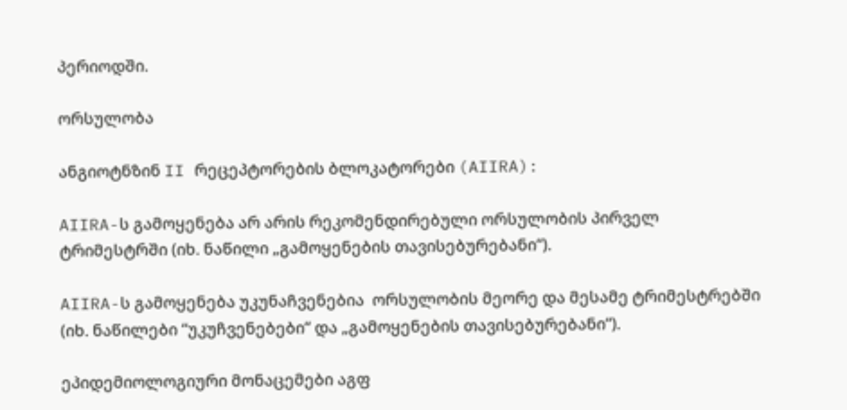პერიოდში.

ორსულობა

ანგიოტნზინ II რეცეპტორების ბლოკატორები (AIIRA):

AIIRA-ს გამოყენება არ არის რეკომენდირებული ორსულობის პირველ ტრიმესტრში (იხ. ნაწილი „გამოყენების თავისებურებანი“).

AIIRA-ს გამოყენება უკუნაჩვენებია  ორსულობის მეორე და მესამე ტრიმესტრებში (იხ. ნაწილები “უკუჩვენებები“ და „გამოყენების თავისებურებანი“).

ეპიდემიოლოგიური მონაცემები აგფ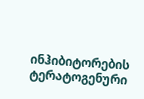ინჰიბიტორების ტერატოგენური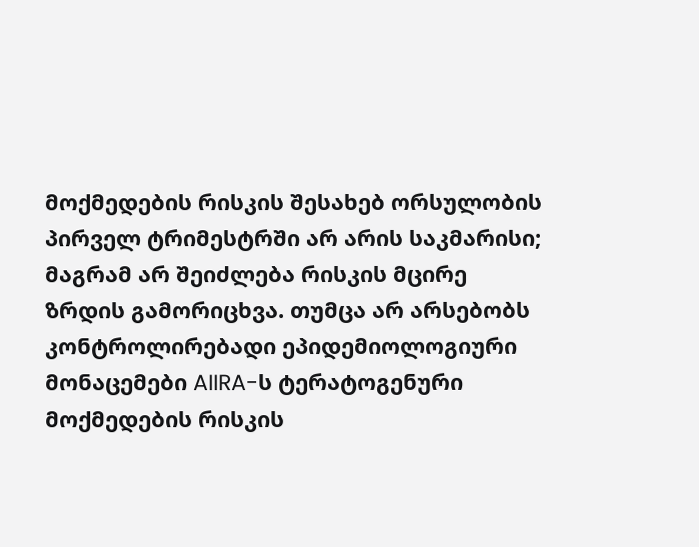მოქმედების რისკის შესახებ ორსულობის პირველ ტრიმესტრში არ არის საკმარისი; მაგრამ არ შეიძლება რისკის მცირე ზრდის გამორიცხვა. თუმცა არ არსებობს კონტროლირებადი ეპიდემიოლოგიური მონაცემები AIIRA-ს ტერატოგენური მოქმედების რისკის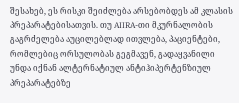შესახებ, ეს რისკი შეიძლება არსებობდეს ამ კლასის პრეპარატებისათვის. თუ AIIRA-თი მკურნალობის გაგრძელება აუცილებლად ითვლება, პაციენტები, რომლებიც ორსულობას გეგმავენ, გადაყვანილი უნდა იქნან ალტერნატიულ ანტიჰიპერტენზიულ პრეპარატებზე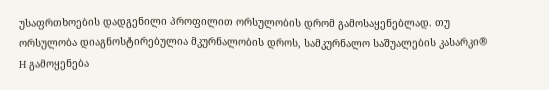უსაფრთხოების დადგენილი პროფილით ორსულობის დრომ გამოსაყენებლად. თუ ორსულობა დიაგნოსტირებულია მკურნალობის დროს, სამკურნალო საშუალების კასარკი® H გამოყენება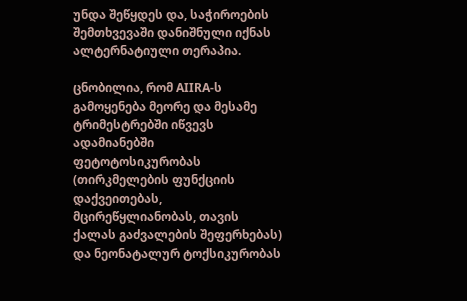უნდა შეწყდეს და, საჭიროების შემთხვევაში დანიშნული იქნას ალტერნატიული თერაპია.

ცნობილია, რომ AIIRA-ს გამოყენება მეორე და მესამე ტრიმესტრებში იწვევს ადამიანებში ფეტოტოსიკურობას (თირკმელების ფუნქციის დაქვეითებას, მცირეწყლიანობას, თავის ქალას გაძვალების შეფერხებას) და ნეონატალურ ტოქსიკურობას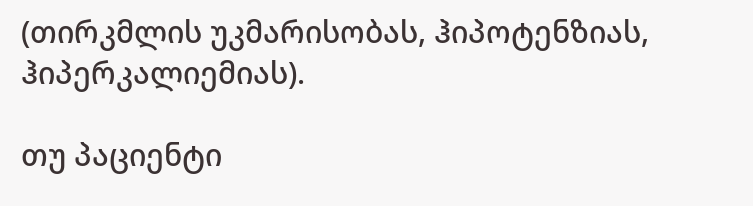(თირკმლის უკმარისობას, ჰიპოტენზიას, ჰიპერკალიემიას).

თუ პაციენტი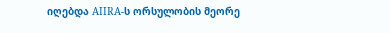იღებდა AIIRA-ს ორსულობის მეორე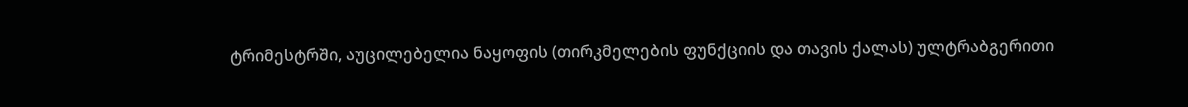ტრიმესტრში, აუცილებელია ნაყოფის (თირკმელების ფუნქციის და თავის ქალას) ულტრაბგერითი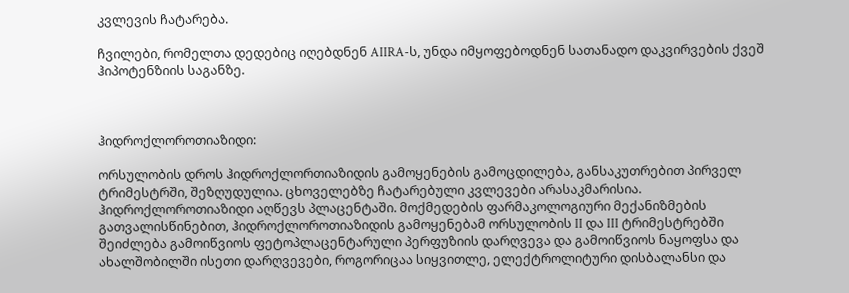კვლევის ჩატარება.

ჩვილები, რომელთა დედებიც იღებდნენ AIIRA-ს, უნდა იმყოფებოდნენ სათანადო დაკვირვების ქვეშ ჰიპოტენზიის საგანზე.



ჰიდროქლოროთიაზიდი:

ორსულობის დროს ჰიდროქლორთიაზიდის გამოყენების გამოცდილება, განსაკუთრებით პირველ ტრიმესტრში, შეზღუდულია. ცხოველებზე ჩატარებული კვლევები არასაკმარისია. ჰიდროქლოროთიაზიდი აღწევს პლაცენტაში. მოქმედების ფარმაკოლოგიური მექანიზმების გათვალისწინებით, ჰიდროქლოროთიაზიდის გამოყენებამ ორსულობის II და III ტრიმესტრებში შეიძლება გამოიწვიოს ფეტოპლაცენტარული პერფუზიის დარღვევა და გამოიწვიოს ნაყოფსა და ახალშობილში ისეთი დარღვევები, როგორიცაა სიყვითლე, ელექტროლიტური დისბალანსი და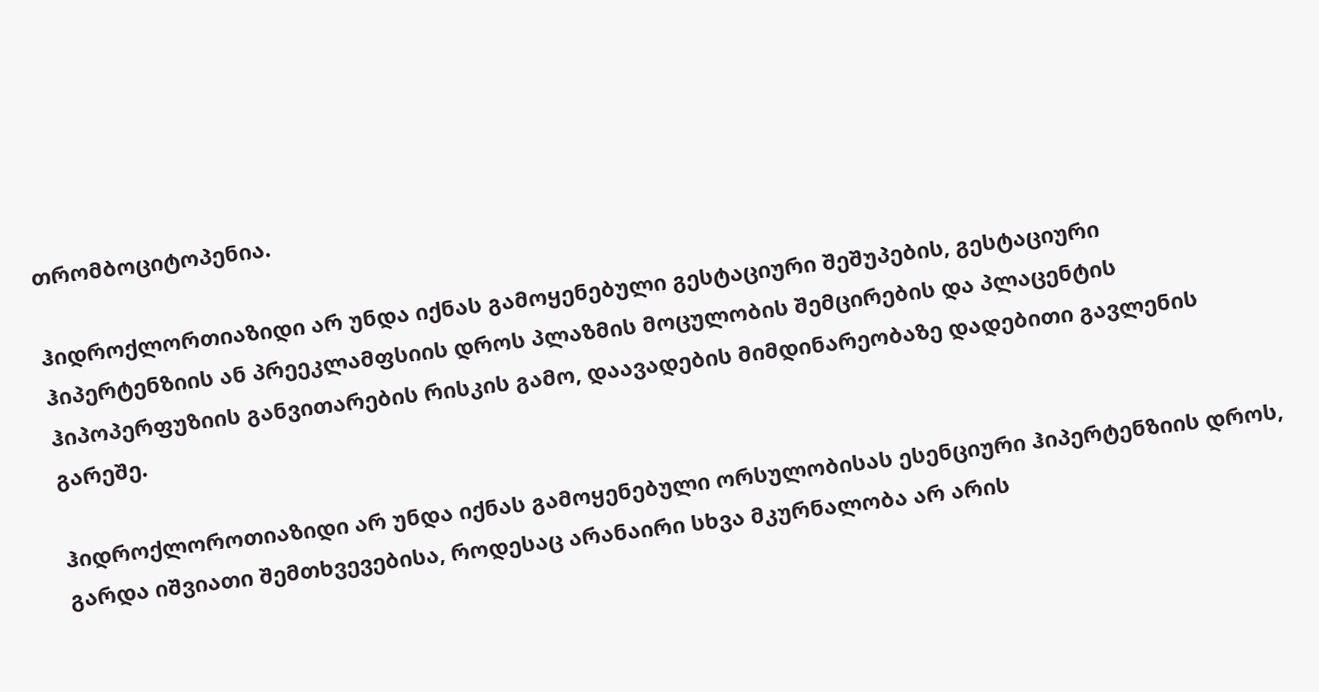თრომბოციტოპენია.

ჰიდროქლორთიაზიდი არ უნდა იქნას გამოყენებული გესტაციური შეშუპების, გესტაციური ჰიპერტენზიის ან პრეეკლამფსიის დროს პლაზმის მოცულობის შემცირების და პლაცენტის ჰიპოპერფუზიის განვითარების რისკის გამო, დაავადების მიმდინარეობაზე დადებითი გავლენის გარეშე.

ჰიდროქლოროთიაზიდი არ უნდა იქნას გამოყენებული ორსულობისას ესენციური ჰიპერტენზიის დროს, გარდა იშვიათი შემთხვევებისა, როდესაც არანაირი სხვა მკურნალობა არ არის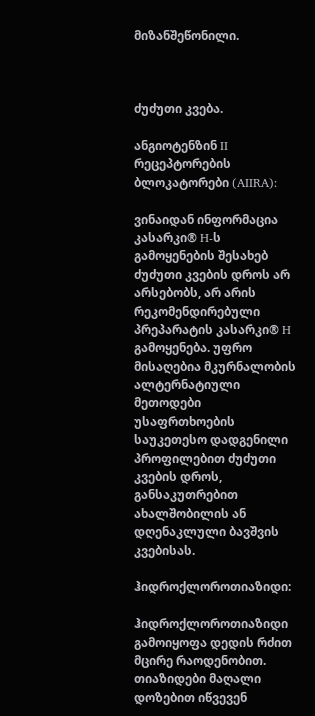მიზანშეწონილი.



ძუძუთი კვება.

ანგიოტენზინ II რეცეპტორების ბლოკატორები (AIIRA):

ვინაიდან ინფორმაცია კასარკი® H-ს გამოყენების შესახებ ძუძუთი კვების დროს არ არსებობს, არ არის რეკომენდირებული პრეპარატის კასარკი® H გამოყენება. უფრო მისაღებია მკურნალობის ალტერნატიული მეთოდები უსაფრთხოების საუკეთესო დადგენილი პროფილებით ძუძუთი კვების დროს, განსაკუთრებით ახალშობილის ან დღენაკლული ბავშვის კვებისას.

ჰიდროქლოროთიაზიდი:

ჰიდროქლოროთიაზიდი გამოიყოფა დედის რძით მცირე რაოდენობით. თიაზიდები მაღალი დოზებით იწვევენ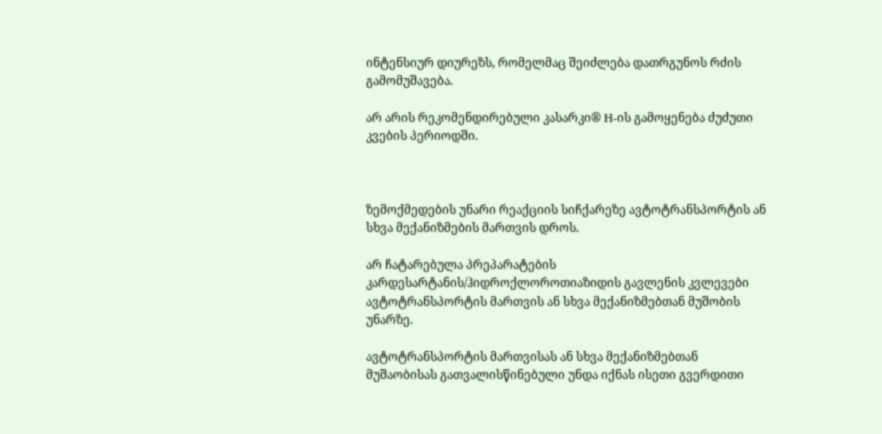ინტენსიურ დიურეზს, რომელმაც შეიძლება დათრგუნოს რძის გამომუშავება.

არ არის რეკომენდირებული კასარკი® H-ის გამოყენება ძუძუთი კვების პერიოდში.



ზემოქმედების უნარი რეაქციის სიჩქარეზე ავტოტრანსპორტის ან სხვა მექანიზმების მართვის დროს.

არ ჩატარებულა პრეპარატების კარდესარტანის/ჰიდროქლოროთიაზიდის გავლენის კვლევები ავტოტრანსპორტის მართვის ან სხვა მექანიზმებთან მუშობის უნარზე.

ავტოტრანსპორტის მართვისას ან სხვა მექანიზმებთან მუშაობისას გათვალისწინებული უნდა იქნას ისეთი გვერდითი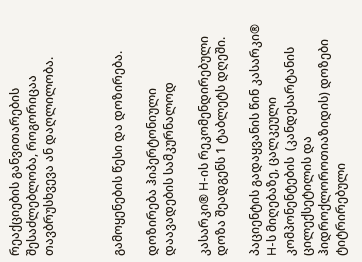რეაქციების განვითარების შესაძლებლობა, როგორიცაა თავბრუსხვევა ან დაღლილობა.



გამოყენების წესი და დოზირება.

დოზირება ჰიპერტონიული დაავადების სამკურნალოდ

კასარკი® H-ის რეკომენდირებული დოზა შეადგენს 1 ტაბლეტს დღეში.

პაციენტის გადაყვანის წინ კასარკი® H-ს მიღებაზე, ცალკეული კომპონენტების  (კანდესარტანის ცილექსეტილის და ჰიდროქლოროთიაზიდის) დოზები ტიტრირებული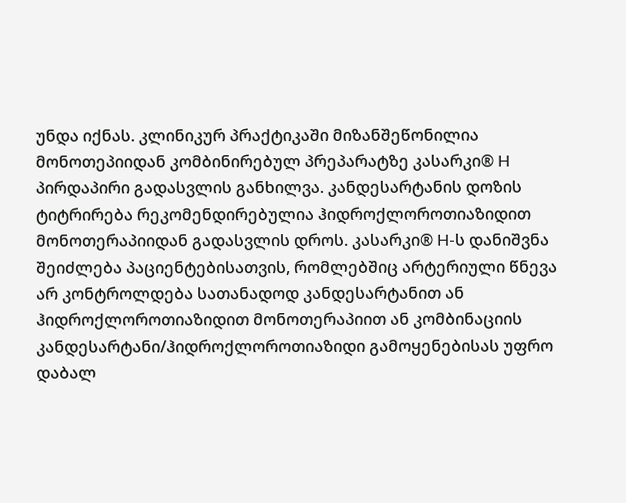უნდა იქნას. კლინიკურ პრაქტიკაში მიზანშეწონილია მონოთეპიიდან კომბინირებულ პრეპარატზე კასარკი® H პირდაპირი გადასვლის განხილვა. კანდესარტანის დოზის ტიტრირება რეკომენდირებულია ჰიდროქლოროთიაზიდით მონოთერაპიიდან გადასვლის დროს. კასარკი® H-ს დანიშვნა შეიძლება პაციენტებისათვის, რომლებშიც არტერიული წნევა არ კონტროლდება სათანადოდ კანდესარტანით ან ჰიდროქლოროთიაზიდით მონოთერაპიით ან კომბინაციის კანდესარტანი/ჰიდროქლოროთიაზიდი გამოყენებისას უფრო დაბალ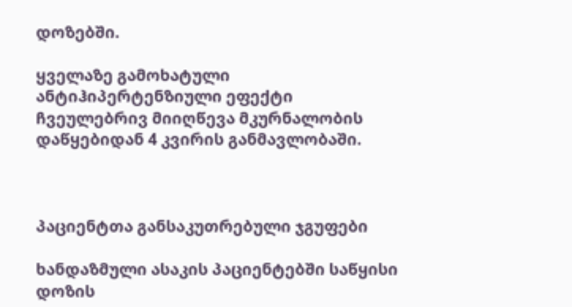დოზებში.

ყველაზე გამოხატული ანტიჰიპერტენზიული ეფექტი ჩვეულებრივ მიიღწევა მკურნალობის დაწყებიდან 4 კვირის განმავლობაში.



პაციენტთა განსაკუთრებული ჯგუფები

ხანდაზმული ასაკის პაციენტებში საწყისი დოზის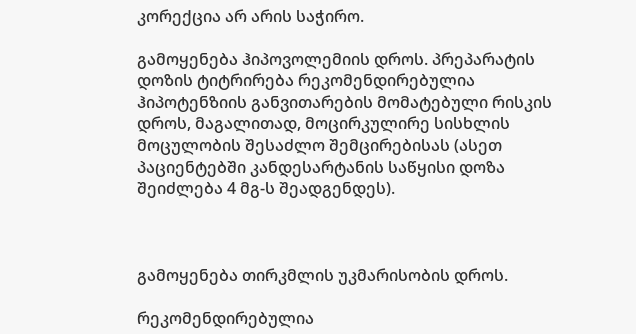კორექცია არ არის საჭირო.

გამოყენება ჰიპოვოლემიის დროს. პრეპარატის დოზის ტიტრირება რეკომენდირებულია ჰიპოტენზიის განვითარების მომატებული რისკის დროს, მაგალითად, მოცირკულირე სისხლის მოცულობის შესაძლო შემცირებისას (ასეთ პაციენტებში კანდესარტანის საწყისი დოზა შეიძლება 4 მგ-ს შეადგენდეს).



გამოყენება თირკმლის უკმარისობის დროს.

რეკომენდირებულია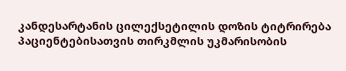კანდესარტანის ცილექსეტილის დოზის ტიტრირება პაციენტებისათვის თირკმლის უკმარისობის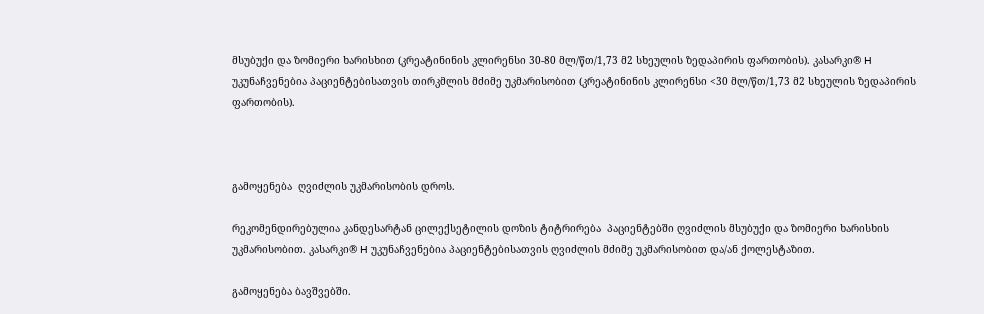მსუბუქი და ზომიერი ხარისხით (კრეატინინის კლირენსი 30-80 მლ/წთ/1,73 მ2 სხეულის ზედაპირის ფართობის). კასარკი® H უკუნაჩვენებია პაციენტებისათვის თირკმლის მძიმე უკმარისობით (კრეატინინის კლირენსი <30 მლ/წთ/1,73 მ2 სხეულის ზედაპირის ფართობის).



გამოყენება  ღვიძლის უკმარისობის დროს.

რეკომენდირებულია კანდესარტან ცილექსეტილის დოზის ტიტრირება  პაციენტებში ღვიძლის მსუბუქი და ზომიერი ხარისხის უკმარისობით. კასარკი® H უკუნაჩვენებია პაციენტებისათვის ღვიძლის მძიმე უკმარისობით და/ან ქოლესტაზით.

გამოყენება ბავშვებში.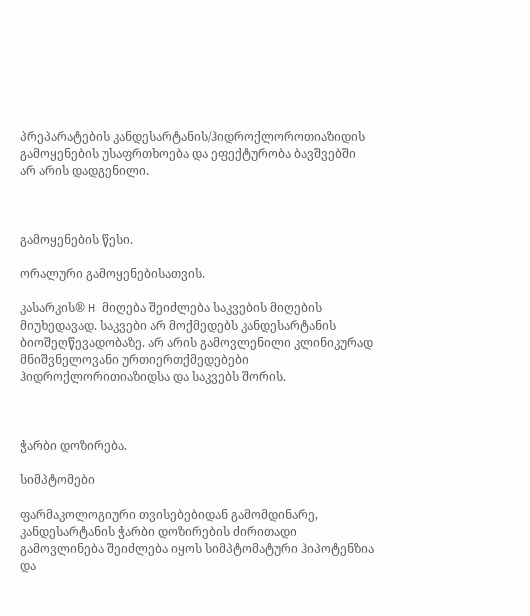პრეპარატების კანდესარტანის/ჰიდროქლოროთიაზიდის გამოყენების უსაფრთხოება და ეფექტურობა ბავშვებში არ არის დადგენილი.



გამოყენების წესი.

ორალური გამოყენებისათვის.

კასარკის® H მიღება შეიძლება საკვების მიღების მიუხედავად. საკვები არ მოქმედებს კანდესარტანის ბიოშეღწევადობაზე. არ არის გამოვლენილი კლინიკურად მნიშვნელოვანი ურთიერთქმედებები ჰიდროქლორითიაზიდსა და საკვებს შორის.



ჭარბი დოზირება.

სიმპტომები

ფარმაკოლოგიური თვისებებიდან გამომდინარე, კანდესარტანის ჭარბი დოზირების ძირითადი გამოვლინება შეიძლება იყოს სიმპტომატური ჰიპოტენზია და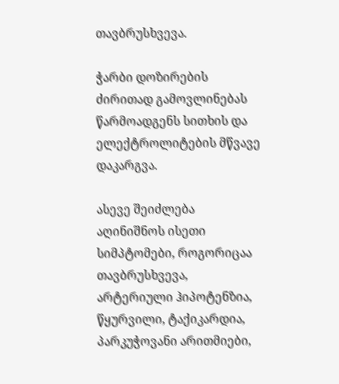თავბრუსხვევა.

ჭარბი დოზირების ძირითად გამოვლინებას წარმოადგენს სითხის და ელექტროლიტების მწვავე დაკარგვა.

ასევე შეიძლება აღინიშნოს ისეთი სიმპტომები, როგორიცაა თავბრუსხვევა, არტერიული ჰიპოტენზია, წყურვილი, ტაქიკარდია, პარკუჭოვანი არითმიები,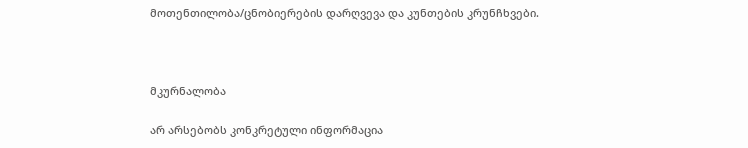მოთენთილობა/ცნობიერების დარღვევა და კუნთების კრუნჩხვები.



მკურნალობა

არ არსებობს კონკრეტული ინფორმაცია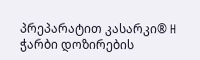პრეპარატით კასარკი® H ჭარბი დოზირების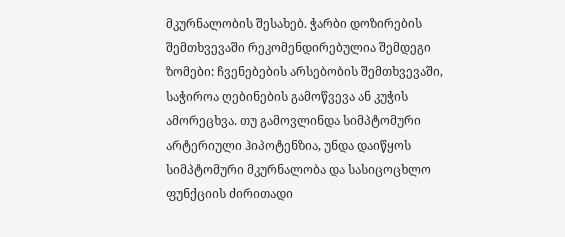მკურნალობის შესახებ. ჭარბი დოზირების შემთხვევაში რეკომენდირებულია შემდეგი ზომები: ჩვენებების არსებობის შემთხვევაში, საჭიროა ღებინების გამოწვევა ან კუჭის ამორეცხვა. თუ გამოვლინდა სიმპტომური არტერიული ჰიპოტენზია, უნდა დაიწყოს სიმპტომური მკურნალობა და სასიცოცხლო ფუნქციის ძირითადი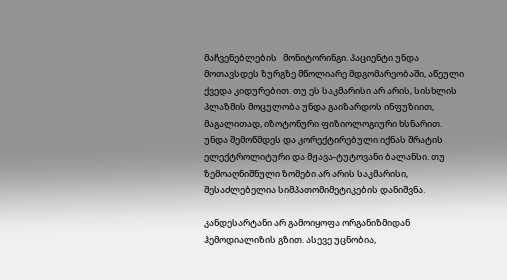მაჩვენებლების   მონიტორინგი. პაციენტი უნდა მოთავსდეს ზურგზე მწოლიარე მდგომარეობაში, აწეული ქვედა კიდურებით. თუ ეს საკმარისი არ არის, სისხლის პლაზმის მოცულობა უნდა გაიზარდოს ინფუზიით, მაგალითად, იზოტონური ფიზიოლოგიური ხსნარით. უნდა შემოწმდეს და კორექტირებული იქნას შრატის ელექტროლიტური და მჟავა-ტუტოვანი ბალანსი. თუ ზემოაღნიშნული ზომები არ არის საკმარისი, შესაძლებელია სიმპათომიმეტიკების დანიშვნა.

კანდესარტანი არ გამოიყოფა ორგანიზმიდან ჰემოდიალიზის გზით. ასევე უცნობია,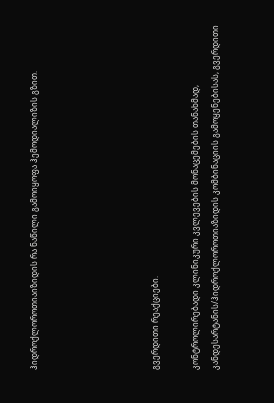ჰიდროქლოროთიაიზიდის რა ნაწილი გამოიყოფა ჰემოდიალიზის გზით.





გვერდითი რეაქციები.

კონტროლირებადი კლინიკური კვლევების მონაცემების თანახმად, კანდესარტანის/ჰიდროქლოროთიაზიდის კომბინაციის გამოყენებისას, გვერდითი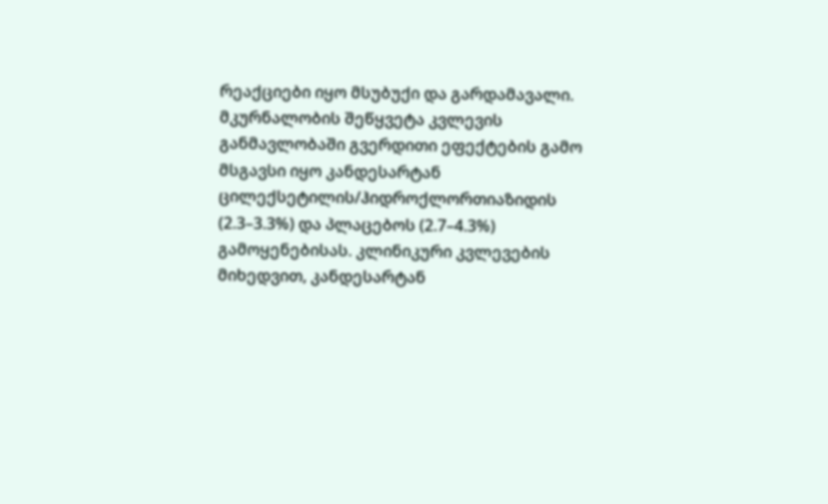რეაქციები იყო მსუბუქი და გარდამავალი. მკურნალობის შეწყვეტა კვლევის განმავლობაში გვერდითი ეფექტების გამო მსგავსი იყო კანდესარტან ცილექსეტილის/ჰიდროქლორთიაზიდის (2.3–3.3%) და პლაცებოს (2.7–4.3%) გამოყენებისას. კლინიკური კვლევების მიხედვით, კანდესარტან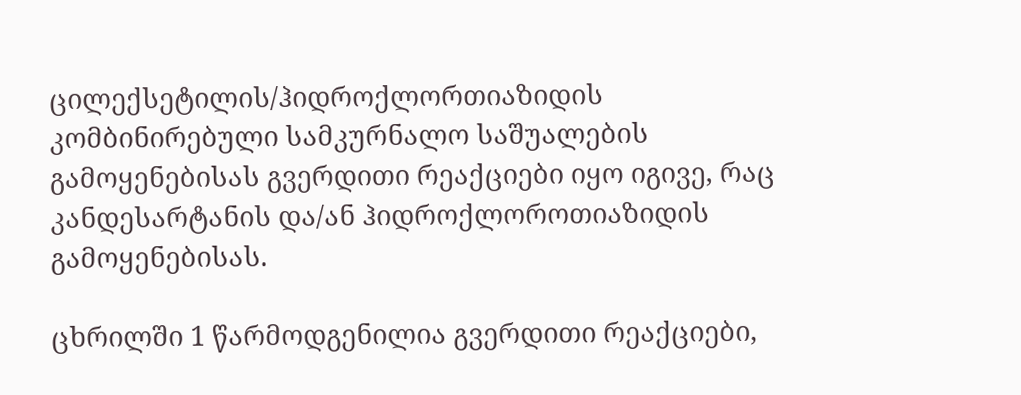ცილექსეტილის/ჰიდროქლორთიაზიდის კომბინირებული სამკურნალო საშუალების გამოყენებისას გვერდითი რეაქციები იყო იგივე, რაც კანდესარტანის და/ან ჰიდროქლოროთიაზიდის გამოყენებისას.

ცხრილში 1 წარმოდგენილია გვერდითი რეაქციები,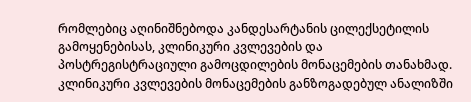რომლებიც აღინიშნებოდა კანდესარტანის ცილექსეტილის გამოყენებისას, კლინიკური კვლევების და პოსტრეგისტრაციული გამოცდილების მონაცემების თანახმად. კლინიკური კვლევების მონაცემების განზოგადებულ ანალიზში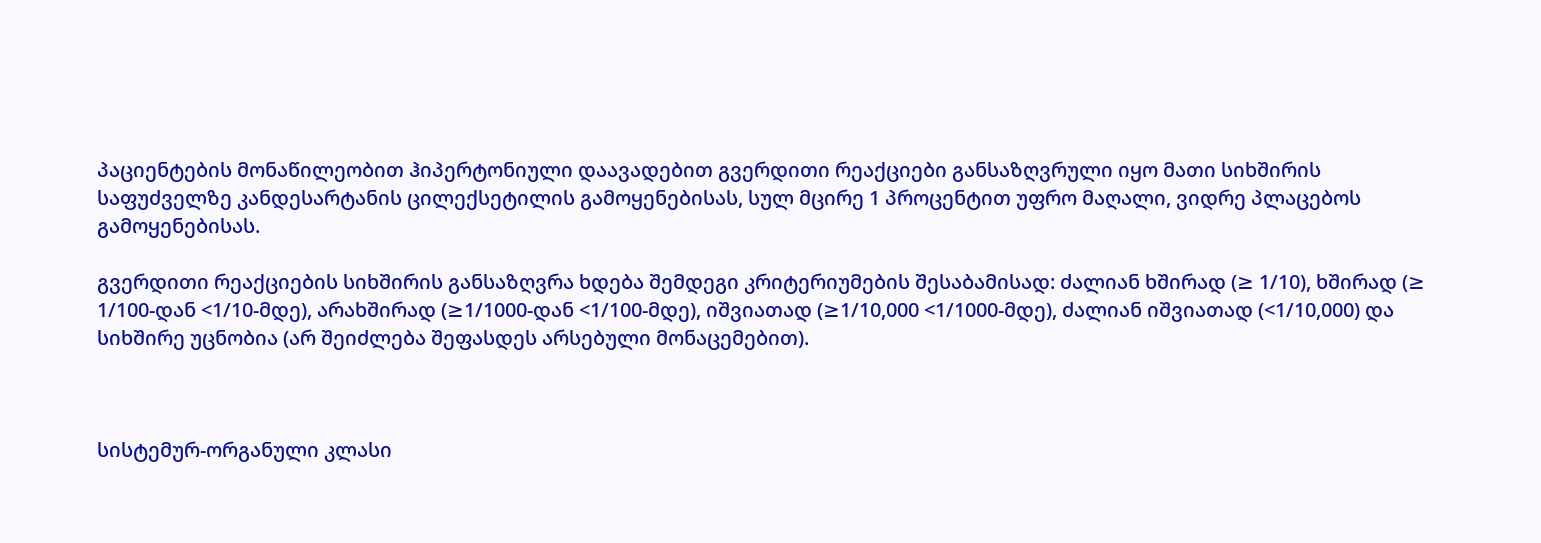პაციენტების მონაწილეობით ჰიპერტონიული დაავადებით გვერდითი რეაქციები განსაზღვრული იყო მათი სიხშირის საფუძველზე კანდესარტანის ცილექსეტილის გამოყენებისას, სულ მცირე 1 პროცენტით უფრო მაღალი, ვიდრე პლაცებოს გამოყენებისას.

გვერდითი რეაქციების სიხშირის განსაზღვრა ხდება შემდეგი კრიტერიუმების შესაბამისად: ძალიან ხშირად (≥ 1/10), ხშირად (≥ 1/100-დან <1/10-მდე), არახშირად (≥1/1000-დან <1/100-მდე), იშვიათად (≥1/10,000 <1/1000-მდე), ძალიან იშვიათად (<1/10,000) და სიხშირე უცნობია (არ შეიძლება შეფასდეს არსებული მონაცემებით).



სისტემურ-ორგანული კლასი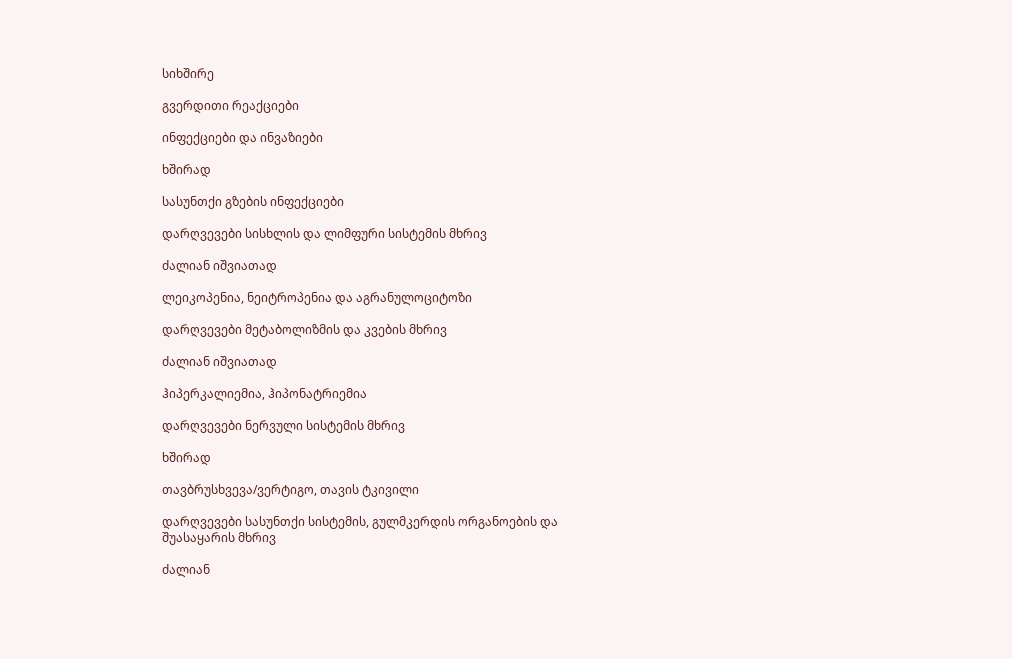სიხშირე

გვერდითი რეაქციები

ინფექციები და ინვაზიები

ხშირად

სასუნთქი გზების ინფექციები

დარღვევები სისხლის და ლიმფური სისტემის მხრივ

ძალიან იშვიათად

ლეიკოპენია, ნეიტროპენია და აგრანულოციტოზი

დარღვევები მეტაბოლიზმის და კვების მხრივ

ძალიან იშვიათად

ჰიპერკალიემია, ჰიპონატრიემია

დარღვევები ნერვული სისტემის მხრივ

ხშირად

თავბრუსხვევა/ვერტიგო, თავის ტკივილი

დარღვევები სასუნთქი სისტემის, გულმკერდის ორგანოების და შუასაყარის მხრივ

ძალიან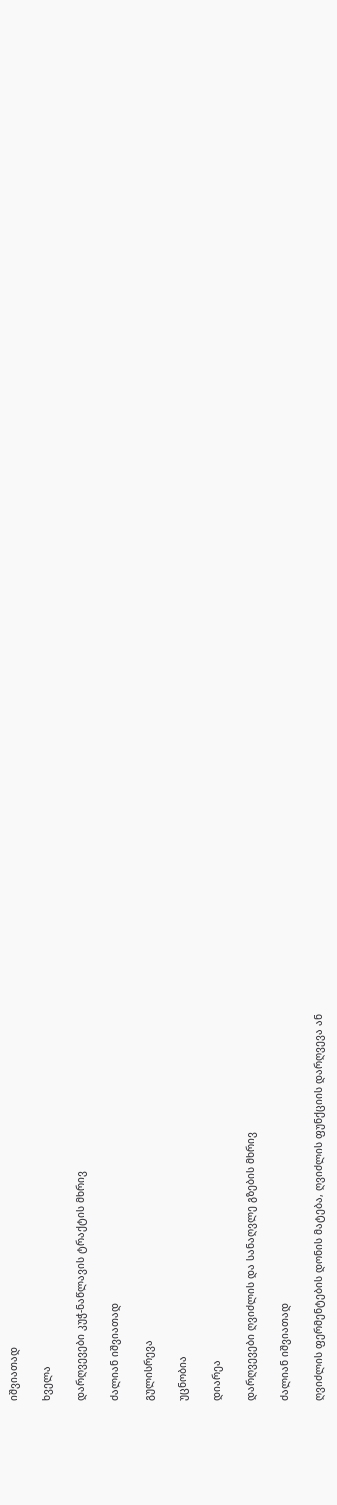იშვიათად

ხველა

დარღვევები კუჭ-ნაწლავის ტრაქტის მხრივ

ძალიან იშვიათად

გულისრევა

უცნობია

დიარეა

დარღვევები ღვიძლის და სანაღვლე გზების მხრივ

ძალიან იშვიათად

ღვიძლის ფერმენტების დონის მატება, ღვიძლის ფუნქციის დარღვევა ან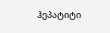ჰეპატიტი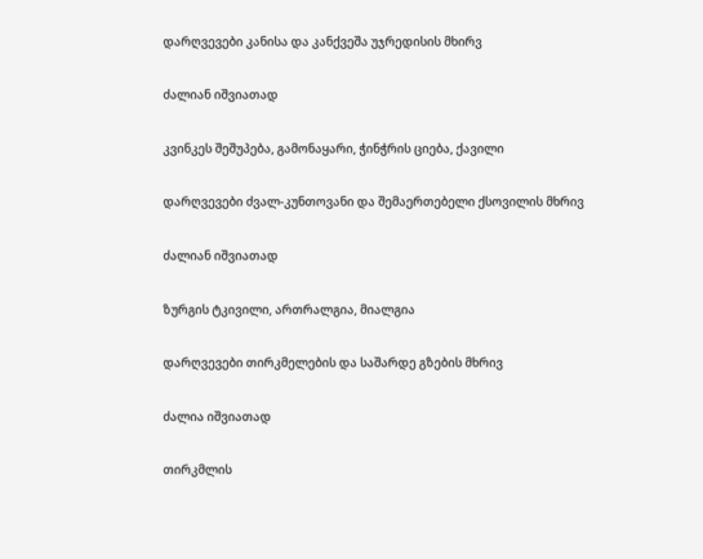დარღვევები კანისა და კანქვეშა უჯრედისის მხირვ

ძალიან იშვიათად

კვინკეს შეშუპება, გამონაყარი, ჭინჭრის ციება, ქავილი

დარღვევები ძვალ-კუნთოვანი და შემაერთებელი ქსოვილის მხრივ

ძალიან იშვიათად

ზურგის ტკივილი, ართრალგია, მიალგია

დარღვევები თირკმელების და საშარდე გზების მხრივ

ძალია იშვიათად

თირკმლის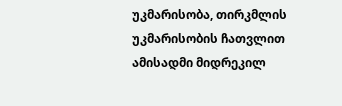უკმარისობა, თირკმლის უკმარისობის ჩათვლით ამისადმი მიდრეკილ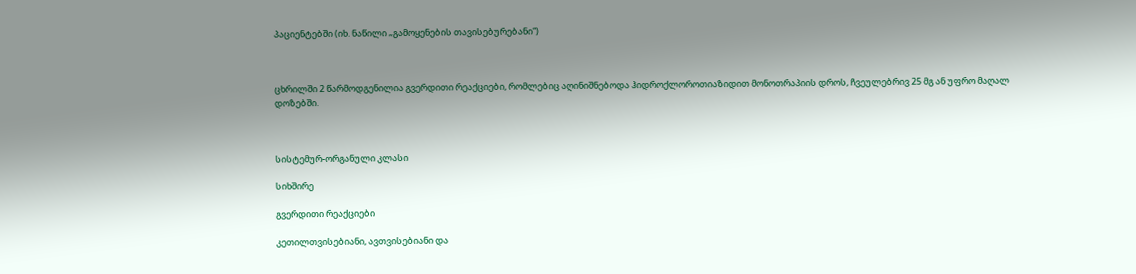პაციენტებში (იხ. ნაწილი „გამოყენების თავისებურებანი“)



ცხრილში 2 წარმოდგენილია გვერდითი რეაქციები, რომლებიც აღინიშნებოდა ჰიდროქლოროთიაზიდით მონოთრაპიის დროს, ჩვეულებრივ 25 მგ ან უფრო მაღალ დოზებში.



სისტემურ-ორგანული კლასი

სიხშირე

გვერდითი რეაქციები

კეთილთვისებიანი, ავთვისებიანი და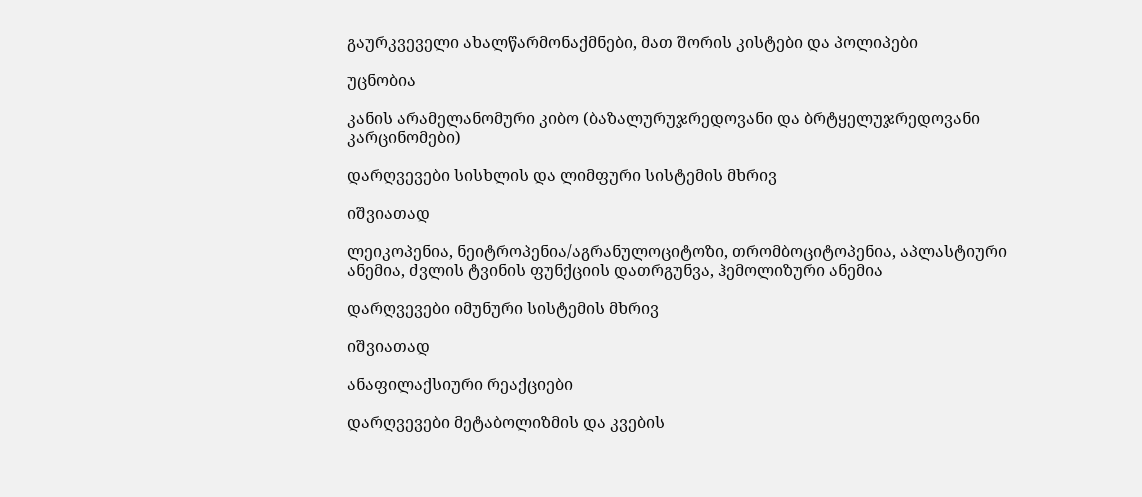გაურკვეველი ახალწარმონაქმნები, მათ შორის კისტები და პოლიპები

უცნობია

კანის არამელანომური კიბო (ბაზალურუჯრედოვანი და ბრტყელუჯრედოვანი კარცინომები)

დარღვევები სისხლის და ლიმფური სისტემის მხრივ

იშვიათად

ლეიკოპენია, ნეიტროპენია/აგრანულოციტოზი, თრომბოციტოპენია, აპლასტიური ანემია, ძვლის ტვინის ფუნქციის დათრგუნვა, ჰემოლიზური ანემია

დარღვევები იმუნური სისტემის მხრივ

იშვიათად

ანაფილაქსიური რეაქციები

დარღვევები მეტაბოლიზმის და კვების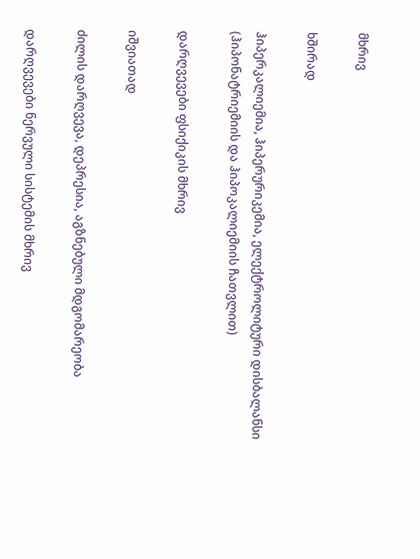მხრივ

ხშირად

ჰიპერკალიემია, ჰიპერურიკემია, ელექტროლიტური დისბალანსი (ჰიპონატრიემიის და ჰიპოკალიემიის ჩათვლით)

დარღვევები ფსიქიკის მხრივ

იშვიათად

ძილის დარღვევა, დეპრესია, აგზნებული მდგომარეობა

დარღვევები ნერვული სისტემის მხრივ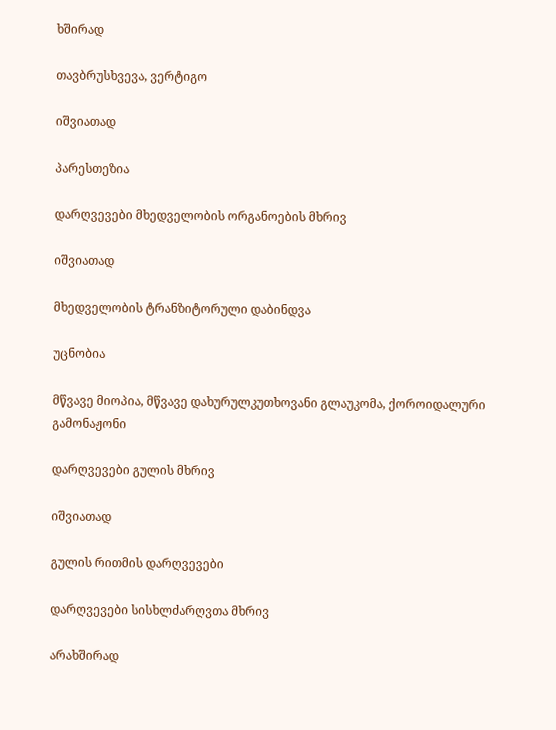ხშირად

თავბრუსხვევა, ვერტიგო

იშვიათად

პარესთეზია

დარღვევები მხედველობის ორგანოების მხრივ

იშვიათად

მხედველობის ტრანზიტორული დაბინდვა

უცნობია

მწვავე მიოპია, მწვავე დახურულკუთხოვანი გლაუკომა, ქოროიდალური გამონაჟონი

დარღვევები გულის მხრივ

იშვიათად

გულის რითმის დარღვევები

დარღვევები სისხლძარღვთა მხრივ

არახშირად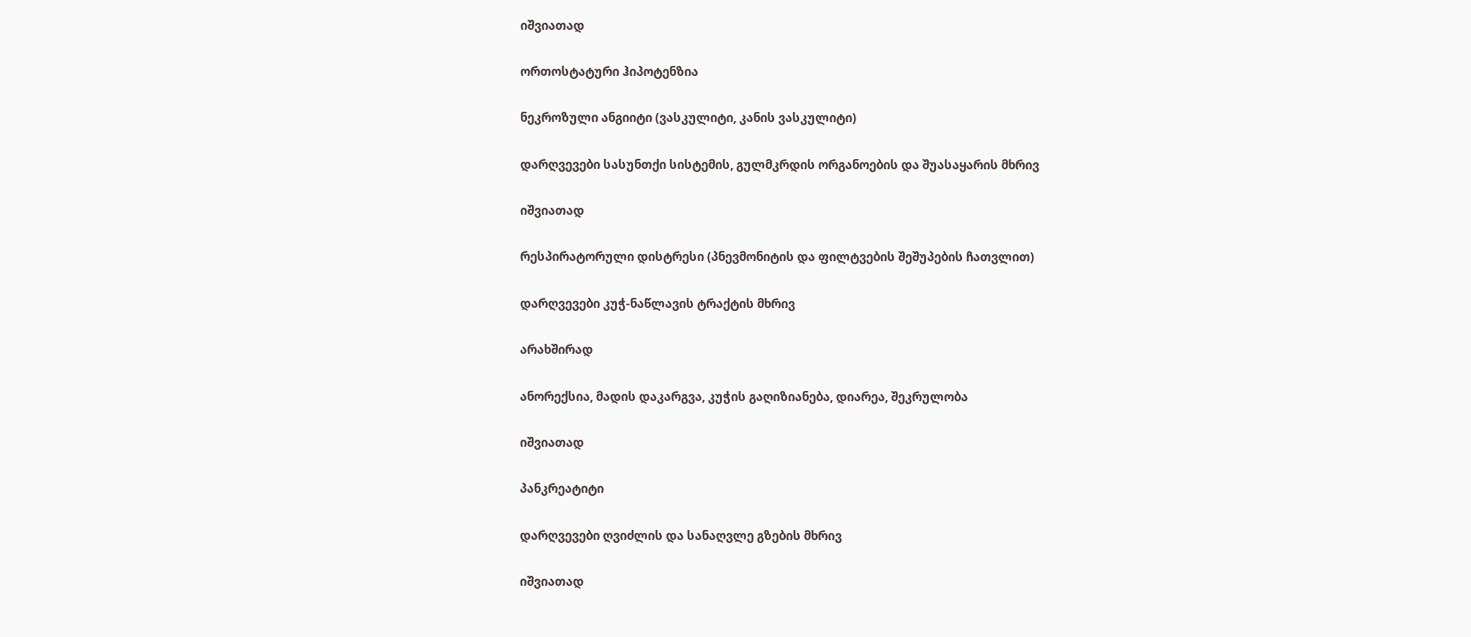იშვიათად

ორთოსტატური ჰიპოტენზია

ნეკროზული ანგიიტი (ვასკულიტი, კანის ვასკულიტი)

დარღვევები სასუნთქი სისტემის, გულმკრდის ორგანოების და შუასაყარის მხრივ

იშვიათად

რესპირატორული დისტრესი (პნევმონიტის და ფილტვების შეშუპების ჩათვლით)

დარღვევები კუჭ-ნაწლავის ტრაქტის მხრივ

არახშირად

ანორექსია, მადის დაკარგვა, კუჭის გაღიზიანება, დიარეა, შეკრულობა

იშვიათად

პანკრეატიტი

დარღვევები ღვიძლის და სანაღვლე გზების მხრივ

იშვიათად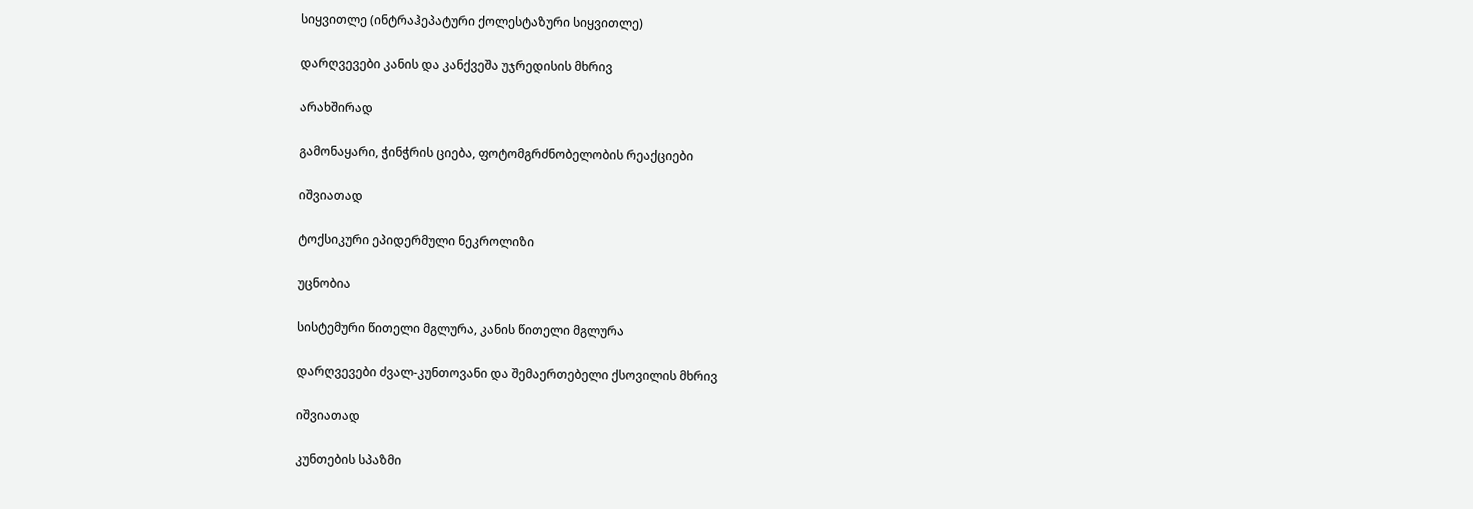სიყვითლე (ინტრაჰეპატური ქოლესტაზური სიყვითლე)

დარღვევები კანის და კანქვეშა უჯრედისის მხრივ

არახშირად

გამონაყარი, ჭინჭრის ციება, ფოტომგრძნობელობის რეაქციები

იშვიათად

ტოქსიკური ეპიდერმული ნეკროლიზი

უცნობია

სისტემური წითელი მგლურა, კანის წითელი მგლურა

დარღვევები ძვალ-კუნთოვანი და შემაერთებელი ქსოვილის მხრივ

იშვიათად

კუნთების სპაზმი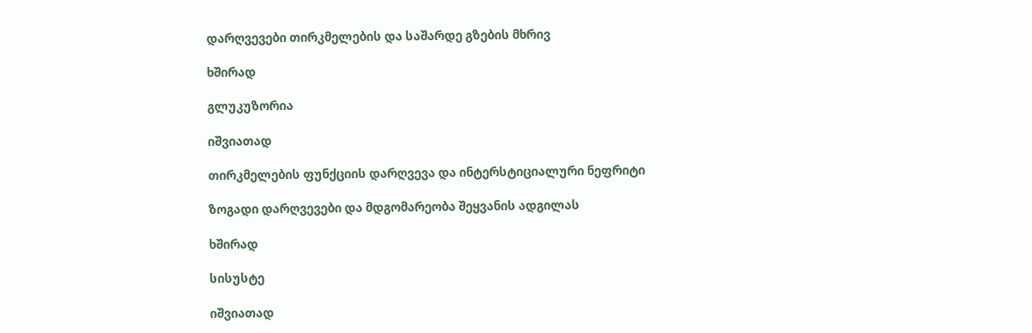დარღვევები თირკმელების და საშარდე გზების მხრივ

ხშირად

გლუკუზორია

იშვიათად

თირკმელების ფუნქციის დარღვევა და ინტერსტიციალური ნეფრიტი

ზოგადი დარღვევები და მდგომარეობა შეყვანის ადგილას

ხშირად

სისუსტე

იშვიათად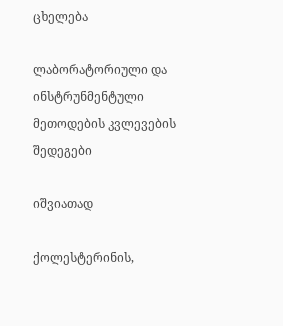ცხელება

ლაბორატორიული და ინსტრუნმენტული მეთოდების კვლევების შედეგები

იშვიათად

ქოლესტერინის,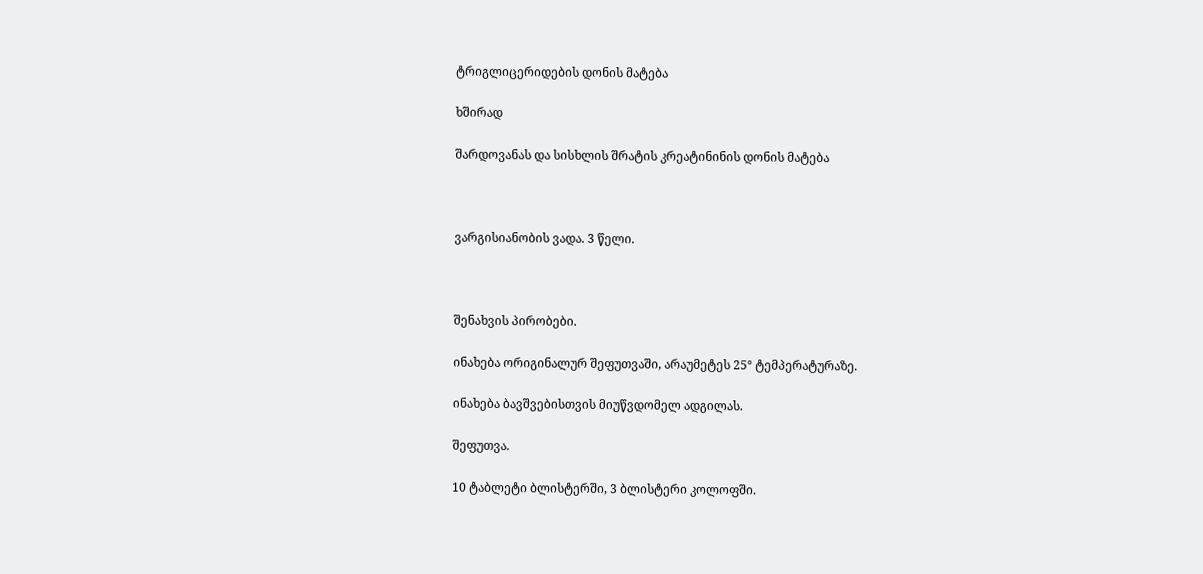ტრიგლიცერიდების დონის მატება

ხშირად

შარდოვანას და სისხლის შრატის კრეატინინის დონის მატება



ვარგისიანობის ვადა. 3 წელი.



შენახვის პირობები.

ინახება ორიგინალურ შეფუთვაში, არაუმეტეს 25° ტემპერატურაზე.

ინახება ბავშვებისთვის მიუწვდომელ ადგილას.

შეფუთვა.

10 ტაბლეტი ბლისტერში, 3 ბლისტერი კოლოფში.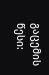გაცემის წესი: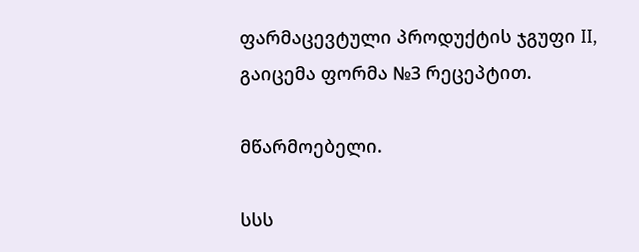ფარმაცევტული პროდუქტის ჯგუფი II, გაიცემა ფორმა №3 რეცეპტით.

მწარმოებელი.

სსს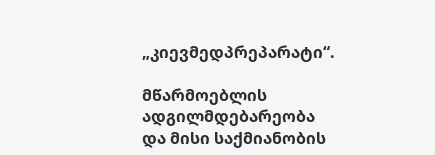„კიევმედპრეპარატი“.

მწარმოებლის ადგილმდებარეობა და მისი საქმიანობის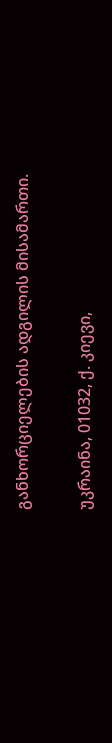განხორციელების ადგილის მისამართი.

უკრაინა, 01032, ქ. კიევი,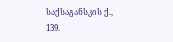საქსაგანსკის ქ., 139.